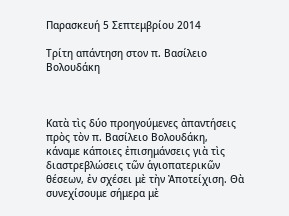Παρασκευή 5 Σεπτεμβρίου 2014

Τρίτη απάντηση στον π. Βασίλειο Βολουδάκη



Κατὰ τὶς δύο προηγούμενες ἀπαντήσεις πρὸς τὸν π. Βασίλειο Βολουδάκη, κάναμε κάποιες ἐπισημάνσεις γιὰ τὶς διαστρεβλώσεις τῶν ἁγιοπατερικῶν θέσεων, ἐν σχέσει μὲ τὴν Ἀποτείχιση. Θὰ συνεχίσουμε σήμερα μὲ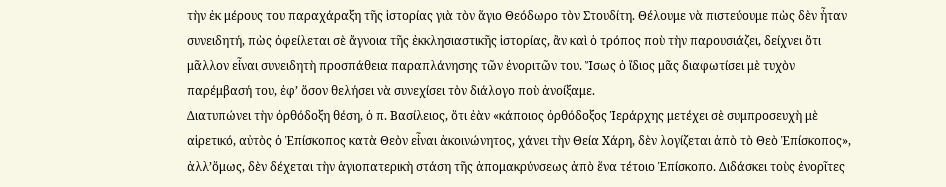τὴν ἐκ μέρους του παραχάραξη τῆς ἱστορίας γιὰ τὸν ἅγιο Θεόδωρο τὸν Στουδίτη. Θέλουμε νὰ πιστεύουμε πὼς δὲν ἦταν συνειδητή, πὼς ὀφείλεται σὲ ἄγνοια τῆς ἐκκλησιαστικῆς ἱστορίας, ἂν καὶ ὁ τρόπος ποὺ τὴν παρουσιάζει, δείχνει ὅτι μᾶλλον εἶναι συνειδητὴ προσπάθεια παραπλάνησης τῶν ἐνοριτῶν του. Ἴσως ὁ ἴδιος μᾶς διαφωτίσει μὲ τυχὸν παρέμβασή του, ἐφ’ ὅσον θελήσει νὰ συνεχίσει τὸν διάλογο ποὺ ἀνοίξαμε.
Διατυπώνει τὴν ὀρθόδοξη θέση, ὁ π. Βασίλειος, ὅτι ἐὰν «κάποιος ὀρθόδοξος Ἱεράρχης μετέχει σὲ συμπροσευχὴ μὲ αἱρετικό, αὐτὸς ὁ Ἐπίσκοπος κατὰ Θεὸν εἶναι ἀκοινώνητος, χάνει τὴν Θεία Χάρη, δὲν λογίζεται ἀπὸ τὸ Θεὸ Ἐπίσκοπος», ἀλλ’ὅμως, δὲν δέχεται τὴν ἁγιοπατερικὴ στάση τῆς ἀπομακρύνσεως ἀπὸ ἕνα τέτοιο Ἐπίσκοπο. Διδάσκει τοὺς ἐνορῖτες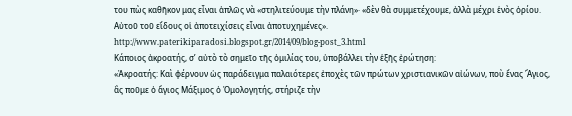του πὼς καθῆκον μας εἶναι ἁπλῶς νὰ «στηλιτεύουμε τὴν πλάνη»· «δὲν θὰ συμμετέχουμε, ἀλλὰ μέχρι ἑνὸς ὁρίου. Αὐτοῦ τοῦ εἴδους οἱ ἀποτειχίσεις εἶναι ἀποτυχημένες».
http://www.paterikiparadosi.blogspot.gr/2014/09/blog-post_3.html
Κάποιος ἀκροατής, σ’ αὐτὸ τὸ σημεῖο τῆς ὁμιλίας του, ὑποβάλλει τὴν ἑξῆς ἐρώτηση:
«Ἀκροατής: Καὶ φέρνουν ὡς παράδειγμα παλαιότερες ἐποχὲς τῶν πρώτων χριστιανικῶν αἰώνων, ποὺ ἕνας Ἅγιος, ἂς ποῦμε ὁ ἅγιος Μάξιμος ὁ Ὁμολογητής, στήριζε τὴν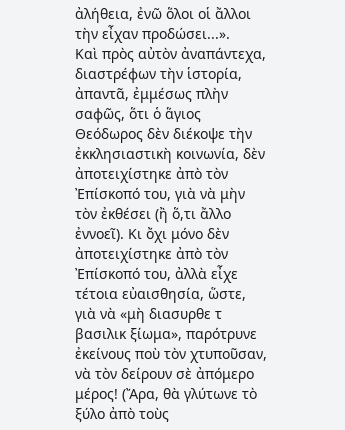ἀλήθεια, ἐνῶ ὅλοι οἱ ἄλλοι τὴν εἶχαν προδώσει...».
Καὶ πρὸς αὐτὸν ἀναπάντεχα, διαστρέφων τὴν ἱστορία, ἀπαντᾶ, ἐμμέσως πλὴν σαφῶς, ὅτι ὁ ἅγιος Θεόδωρος δὲν διέκοψε τὴν ἐκκλησιαστικὴ κοινωνία, δὲν ἀποτειχίστηκε ἀπὸ τὸν Ἐπίσκοπό του, γιὰ νὰ μὴν τὸν ἐκθέσει (ἢ ὅ,τι ἄλλο ἐννοεῖ). Κι ὄχι μόνο δὲν ἀποτειχίστηκε ἀπὸ τὸν Ἐπίσκοπό του, ἀλλὰ εἶχε τέτοια εὐαισθησία, ὥστε, γιὰ νὰ «μὴ διασυρθε τ βασιλικ ξίωμα», παρότρυνε ἐκείνους ποὺ τὸν χτυποῦσαν, νὰ τὸν δείρουν σὲ ἀπόμερο μέρος! (Ἄρα, θὰ γλύτωνε τὸ ξύλο ἀπὸ τοὺς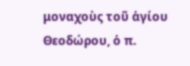μοναχοὺς τοῦ ἁγίου Θεοδώρου, ὁ π.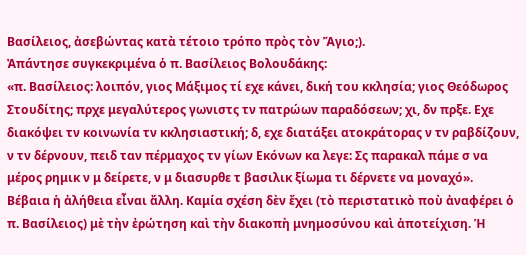Βασίλειος, ἀσεβώντας κατὰ τέτοιο τρόπο πρὸς τὸν Ἅγιο;).
Ἀπάντησε συγκεκριμένα ὁ π. Βασίλειος Βολουδάκης:
«π. Βασίλειος: λοιπόν, γιος Μάξιμος τί εχε κάνει, δική του κκλησία; γιος Θεόδωρος Στουδίτης; πρχε μεγαλύτερος γωνιστς τν πατρώων παραδόσεων; χι, δν πρξε. Εχε διακόψει τν κοινωνία τν κκλησιαστική; δ, εχε διατάξει ατοκράτορας ν τν ραβδίζουν, ν τν δέρνουν, πειδ ταν πέρμαχος τν γίων Εκόνων κα λεγε: Σς παρακαλ πάμε σ να μέρος ρημικ ν μ δείρετε, ν μ διασυρθε τ βασιλικ ξίωμα τι δέρνετε να μοναχό».
Βέβαια ἡ ἀλήθεια εἶναι ἄλλη. Καμία σχέση δὲν ἔχει (τὸ περιστατικὸ ποὺ ἀναφέρει ὁ π. Βασίλειος) μὲ τὴν ἐρώτηση καὶ τὴν διακοπὴ μνημοσύνου καὶ ἀποτείχιση. Ἡ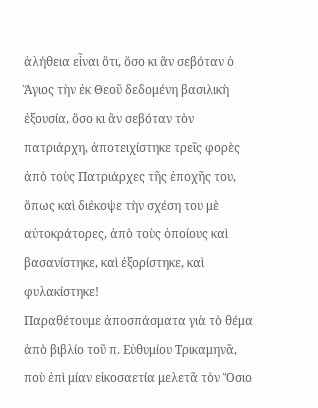ἀλήθεια εἶναι ὅτι, ὅσο κι ἂν σεβόταν ὁ Ἅγιος τὴν ἐκ Θεοῦ δεδομένη βασιλικὴ ἐξουσία, ὅσο κι ἂν σεβόταν τὸν πατριάρχη, ἀποτειχίστηκε τρεῖς φορὲς ἀπὸ τοὺς Πατριάρχες τῆς ἐποχῆς του, ὅπως καὶ διέκοψε τὴν σχέση του μὲ αὐτοκράτορες, ἀπὸ τοὺς ὁποίους καὶ βασανίστηκε, καὶ ἐξορίστηκε, καὶ φυλακίστηκε!
Παραθέτουμε ἀποσπάσματα γιὰ τὸ θέμα ἀπὸ βιβλίο τοῦ π. Εὐθυμίου Τρικαμηνᾶ, ποὺ ἐπὶ μίαν εἰκοσαετία μελετᾶ τὸν Ὅσιο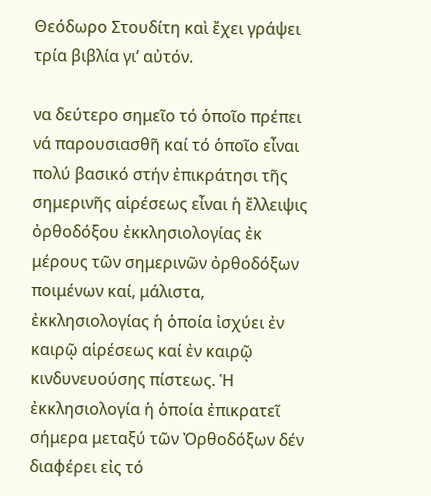Θεόδωρο Στουδίτη καὶ ἔχει γράψει τρία βιβλία γι’ αὐτόν.

να δεύτερο σημεῖο τό ὁποῖο πρέπει νά παρουσιασθῆ καί τό ὁποῖο εἶναι πολύ βασικό στήν ἐπικράτησι τῆς σημερινῆς αἱρέσεως εἶναι ἡ ἔλλειψις ὀρθοδόξου ἐκκλησιολογίας ἐκ μέρους τῶν σημερινῶν ὀρθοδόξων ποιμένων καί, μάλιστα, ἐκκλησιολογίας ἡ ὁποία ἰσχύει ἐν καιρῷ αἱρέσεως καί ἐν καιρῷ κινδυνευούσης πίστεως. Ἡ ἐκκλησιολογία ἡ ὁποία ἐπικρατεῖ σήμερα μεταξύ τῶν Ὀρθοδόξων δέν διαφέρει εἰς τό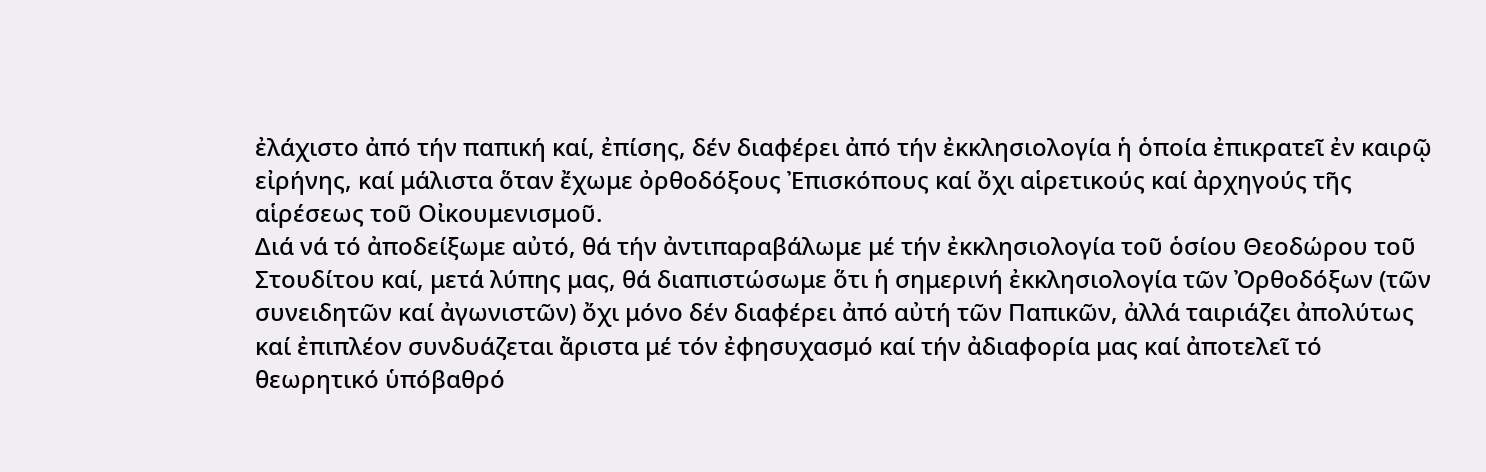ἐλάχιστο ἀπό τήν παπική καί, ἐπίσης, δέν διαφέρει ἀπό τήν ἐκκλησιολογία ἡ ὁποία ἐπικρατεῖ ἐν καιρῷ εἰρήνης, καί μάλιστα ὅταν ἔχωμε ὀρθοδόξους Ἐπισκόπους καί ὄχι αἱρετικούς καί ἀρχηγούς τῆς αἱρέσεως τοῦ Οἰκουμενισμοῦ.
Διά νά τό ἀποδείξωμε αὐτό, θά τήν ἀντιπαραβάλωμε μέ τήν ἐκκλησιολογία τοῦ ὁσίου Θεοδώρου τοῦ Στουδίτου καί, μετά λύπης μας, θά διαπιστώσωμε ὅτι ἡ σημερινή ἐκκλησιολογία τῶν Ὀρθοδόξων (τῶν συνειδητῶν καί ἀγωνιστῶν) ὄχι μόνο δέν διαφέρει ἀπό αὐτή τῶν Παπικῶν, ἀλλά ταιριάζει ἀπολύτως καί ἐπιπλέον συνδυάζεται ἄριστα μέ τόν ἐφησυχασμό καί τήν ἀδιαφορία μας καί ἀποτελεῖ τό θεωρητικό ὑπόβαθρό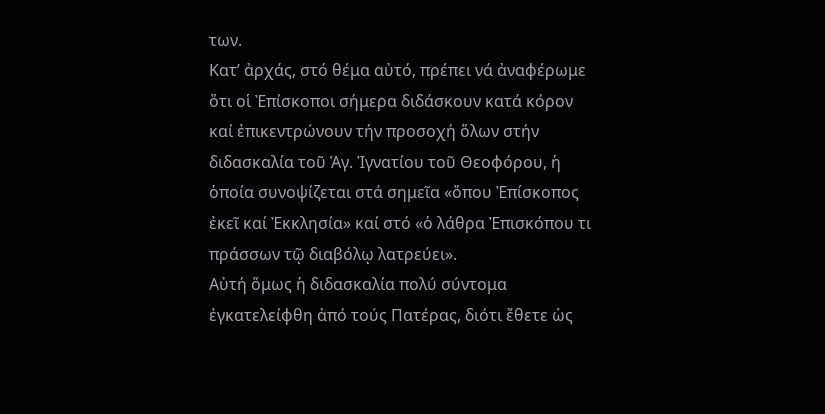των.
Κατ’ ἀρχάς, στό θέμα αὐτό, πρέπει νά ἀναφέρωμε ὅτι οἱ Ἐπίσκοποι σήμερα διδάσκουν κατά κόρον καί ἐπικεντρώνουν τήν προσοχή ὅλων στήν διδασκαλία τοῦ Ἁγ. Ἰγνατίου τοῦ Θεοφόρου, ἡ ὁποία συνοψίζεται στά σημεῖα «ὅπου Ἐπίσκοπος ἐκεῖ καί Ἐκκλησία» καί στό «ὁ λάθρα Ἐπισκόπου τι πράσσων τῷ διαβόλῳ λατρεύει».
Αὐτή ὅμως ἡ διδασκαλία πολύ σύντομα ἐγκατελείφθη ἀπό τούς Πατέρας, διότι ἔθετε ὡς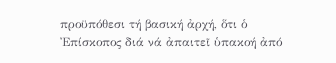προϋπόθεσι τή βασική ἀρχή, ὅτι ὁ Ἐπίσκοπος διά νά ἀπαιτεῖ ὑπακοή ἀπό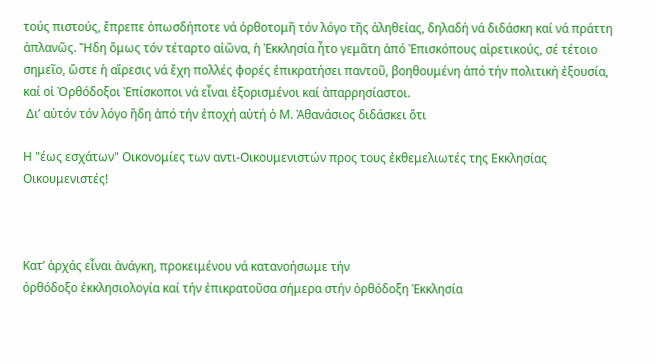τούς πιστούς, ἔπρεπε ὁπωσδήποτε νά ὀρθοτομῆ τόν λόγο τῆς ἀληθείας, δηλαδή νά διδάσκη καί νά πράττη ἀπλανῶς. Ἤδη ὅμως τόν τέταρτο αἰῶνα, ἡ Ἐκκλησία ἦτο γεμᾶτη ἀπό Ἐπισκόπους αἱρετικούς, σέ τέτοιο σημεῖο, ὥστε ἡ αἵρεσις νά ἔχη πολλές φορές ἐπικρατήσει παντοῦ, βοηθουμένη ἀπό τήν πολιτική ἐξουσία, καί οἱ Ὀρθόδοξοι Ἐπίσκοποι νά εἶναι ἐξορισμένοι καί ἀπαρρησίαστοι.
 Δι’ αὐτόν τόν λόγο ἤδη ἀπό τήν ἐποχή αὐτή ὁ Μ. Ἀθανάσιος διδάσκει ὅτι

Η "έως εσχάτων" Οικονομίες των αντι-Οικουμενιστών προς τους ἐκθεμελιωτές της Εκκλησίας Οικουμενιστές!



Κατ’ ἀρχάς εἶναι ἀνάγκη, προκειμένου νά κατανοήσωμε τήν
ὀρθόδοξο ἐκκλησιολογία καί τήν ἐπικρατοῦσα σήμερα στήν ὀρθόδοξη Ἐκκλησία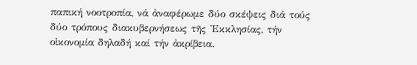παπική νοοτροπία, νά ἀναφέρωμε δύο σκέψεις διά τούς δύο τρόπους διακυβερνήσεως τῆς Ἐκκλησίας, τήν οἰκονομία δηλαδή καί τήν ἀκρίβεια.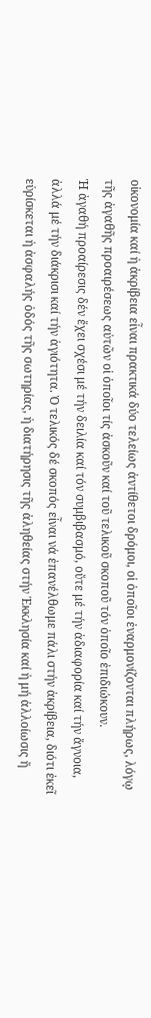οἰκονομία καί ἡ ἀκρίβεια εἶναι πρακτικά δύο τελείως ἀντίθετοι δρόμοι, οἱ ὁποῖοι ἐναρμονίζονται πλήρως, λόγῳ τῆς ἀγαθῆς προαιρέσεως αὐτῶν οἱ ὁποῖοι τίς ἀσκοῦν καί τοῦ τελικοῦ σκοποῦ τόν ὁποῖο ἐπιδιώκουν.
Ἡ ἀγαθή προαίρεσις δέν ἔχει σχέσι μέ τήν δειλία καί τόν συμβιβασμό, οὔτε μέ τήν ἀδιαφορία καί τήν ἄγνοια, ἀλλά μέ τήν διάκρισι καί τήν ἁγιότητα. Ὁ τελικός δέ σκοπός εἶναι νά ἐπανέλθωμε πάλι στήν ἀκρίβεια, διότι ἐκεῖ εὑρίσκεται ἡ ἀσφαλής ὁδός τῆς σωτηρίας, ἡ διατήρησις τῆς ἀληθείας στήν Ἐκκλησία καί ἡ μή ἀλλοίωσις ἤ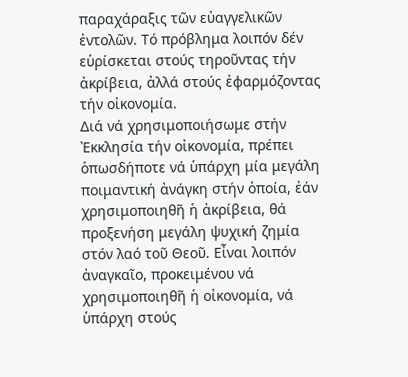παραχάραξις τῶν εὐαγγελικῶν ἐντολῶν. Τό πρόβλημα λοιπόν δέν εὑρίσκεται στούς τηροῦντας τήν ἀκρίβεια, ἀλλά στούς ἐφαρμόζοντας τήν οἰκονομία.
Διά νά χρησιμοποιήσωμε στήν Ἐκκλησία τήν οἰκονομία, πρέπει ὁπωσδήποτε νά ὑπάρχη μία μεγάλη ποιμαντική ἀνάγκη στήν ὁποία, ἐάν χρησιμοποιηθῆ ἡ ἀκρίβεια, θά προξενήση μεγάλη ψυχική ζημία στόν λαό τοῦ Θεοῦ. Εἶναι λοιπόν ἀναγκαῖο, προκειμένου νά χρησιμοποιηθῆ ἡ οἰκονομία, νά ὑπάρχη στούς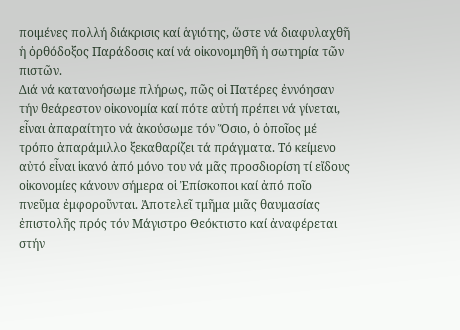ποιμένες πολλή διάκρισις καί ἁγιότης, ὥστε νά διαφυλαχθῆ ἡ ὀρθόδοξος Παράδοσις καί νά οἰκονομηθῆ ἡ σωτηρία τῶν πιστῶν.
Διά νά κατανοήσωμε πλήρως, πῶς οἱ Πατέρες ἐννόησαν τήν θεάρεστον οἰκονομία καί πότε αὐτή πρέπει νά γίνεται, εἶναι ἀπαραίτητο νά ἀκούσωμε τόν Ὅσιο, ὁ ὁποῖος μέ τρόπο ἀπαράμιλλο ξεκαθαρίζει τά πράγματα. Τό κείμενο αὐτό εἶναι ἱκανό ἀπό μόνο του νά μᾶς προσδιορίση τί εἴδους οἰκονομίες κάνουν σήμερα οἱ Ἐπίσκοποι καί ἀπό ποῖο πνεῦμα ἐμφοροῦνται. Ἀποτελεῖ τμῆμα μιᾶς θαυμασίας ἐπιστολῆς πρός τόν Μάγιστρο Θεόκτιστο καί ἀναφέρεται στήν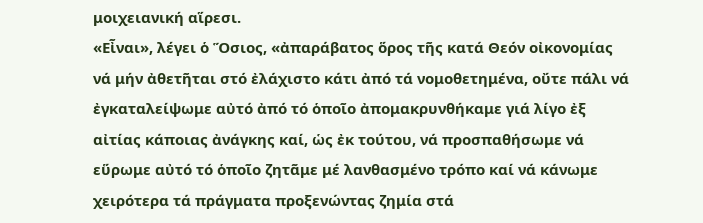μοιχειανική αἵρεσι.
«Εἶναι», λέγει ὁ Ὅσιος, «ἀπαράβατος ὅρος τῆς κατά Θεόν οἰκονομίας νά μήν ἀθετῆται στό ἐλάχιστο κάτι ἀπό τά νομοθετημένα, οὔτε πάλι νά ἐγκαταλείψωμε αὐτό ἀπό τό ὁποῖο ἀπομακρυνθήκαμε γιά λίγο ἐξ αἰτίας κάποιας ἀνάγκης καί, ὡς ἐκ τούτου, νά προσπαθήσωμε νά εὕρωμε αὐτό τό ὁποῖο ζητᾶμε μέ λανθασμένο τρόπο καί νά κάνωμε χειρότερα τά πράγματα προξενώντας ζημία στά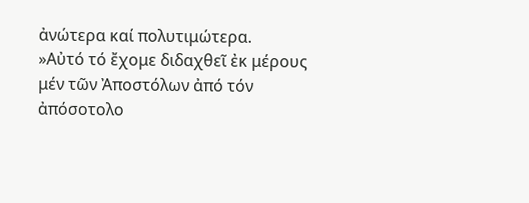ἀνώτερα καί πολυτιμώτερα.
»Αὐτό τό ἔχομε διδαχθεῖ ἐκ μέρους μέν τῶν Ἀποστόλων ἀπό τόν ἀπόσοτολο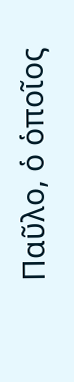Παῦλο, ὁ ὁποῖος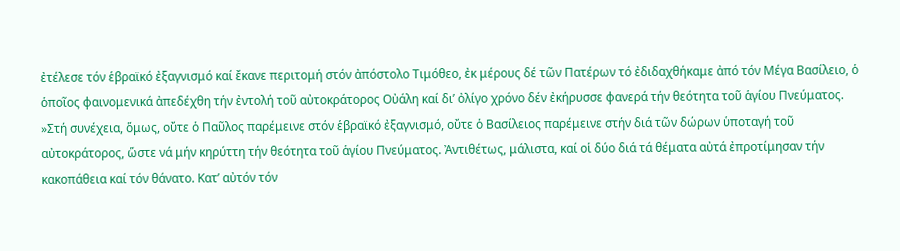ἐτέλεσε τόν ἑβραϊκό ἐξαγνισμό καί ἔκανε περιτομή στόν ἀπόστολο Τιμόθεο, ἐκ μέρους δέ τῶν Πατέρων τό ἐδιδαχθήκαμε ἀπό τόν Μέγα Βασίλειο, ὁ ὁποῖος φαινομενικά ἀπεδέχθη τήν ἐντολή τοῦ αὐτοκράτορος Οὐάλη καί δι’ ὀλίγο χρόνο δέν ἐκήρυσσε φανερά τήν θεότητα τοῦ ἁγίου Πνεύματος.
»Στή συνέχεια, ὅμως, οὔτε ὁ Παῦλος παρέμεινε στόν ἑβραϊκό ἐξαγνισμό, οὔτε ὁ Βασίλειος παρέμεινε στήν διά τῶν δώρων ὑποταγή τοῦ αὐτοκράτορος, ὥστε νά μήν κηρύττη τήν θεότητα τοῦ ἁγίου Πνεύματος. Ἀντιθέτως, μάλιστα, καί οἱ δύο διά τά θέματα αὐτά ἐπροτίμησαν τήν κακοπάθεια καί τόν θάνατο. Κατ’ αὐτόν τόν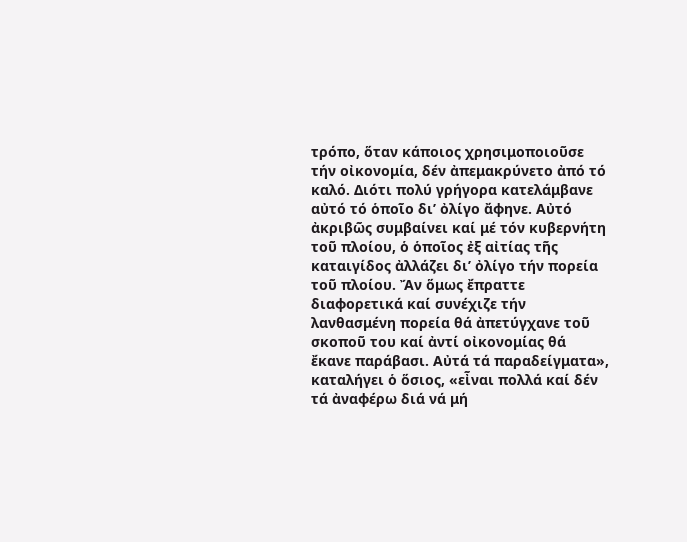τρόπο, ὅταν κάποιος χρησιμοποιοῦσε τήν οἰκονομία, δέν ἀπεμακρύνετο ἀπό τό καλό. Διότι πολύ γρήγορα κατελάμβανε αὐτό τό ὁποῖο δι’ ὀλίγο ἄφηνε. Αὐτό ἀκριβῶς συμβαίνει καί μέ τόν κυβερνήτη τοῦ πλοίου, ὁ ὁποῖος ἐξ αἰτίας τῆς καταιγίδος ἀλλάζει δι’ ὀλίγο τήν πορεία τοῦ πλοίου. Ἄν ὅμως ἔπραττε διαφορετικά καί συνέχιζε τήν λανθασμένη πορεία θά ἀπετύγχανε τοῦ σκοποῦ του καί ἀντί οἰκονομίας θά ἔκανε παράβασι. Αὐτά τά παραδείγματα», καταλήγει ὁ ὅσιος, «εἶναι πολλά καί δέν τά ἀναφέρω διά νά μή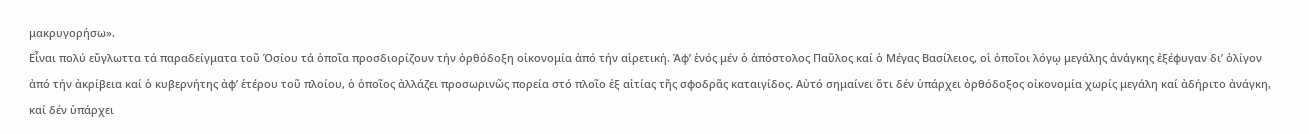μακρυγορήσω».
Εἶναι πολύ εὔγλωττα τά παραδείγματα τοῦ Ὁσίου τά ὁποῖα προσδιορίζουν τήν ὀρθόδοξη οἰκονομία ἀπό τήν αἱρετική. Ἀφ’ ἑνός μέν ὁ ἀπόστολος Παῦλος καί ὁ Μέγας Βασίλειος, οἱ ὁποῖοι λόγῳ μεγάλης ἀνάγκης ἐξέφυγαν δι’ ὀλίγον ἀπό τήν ἀκρίβεια καί ὁ κυβερνήτης ἀφ’ ἑτέρου τοῦ πλοίου, ὁ ὁποῖος ἀλλάζει προσωρινῶς πορεία στό πλοῖο ἐξ αἰτίας τῆς σφοδρᾶς καταιγίδος. Αὐτό σημαίνει ὅτι δέν ὑπάρχει ὀρθόδοξος οἰκονομία χωρίς μεγάλη καί ἀδήριτο ἀνάγκη, καί δέν ὑπάρχει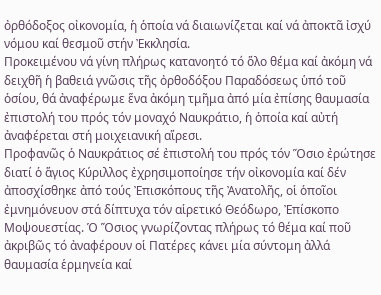ὀρθόδοξος οἰκονομία, ἡ ὁποία νά διαιωνίζεται καί νά ἀποκτᾶ ἰσχύ νόμου καί θεσμοῦ στήν Ἐκκλησία.
Προκειμένου νά γίνη πλήρως κατανοητό τό ὅλο θέμα καί ἀκόμη νά δειχθῆ ἡ βαθειά γνῶσις τῆς ὀρθοδόξου Παραδόσεως ὑπό τοῦ ὁσίου, θά ἀναφέρωμε ἕνα ἀκόμη τμῆμα ἀπό μία ἐπίσης θαυμασία ἐπιστολή του πρός τόν μοναχό Ναυκράτιο, ἡ ὁποία καί αὐτή ἀναφέρεται στή μοιχειανική αἵρεσι.
Προφανῶς ὁ Ναυκράτιος σέ ἐπιστολή του πρός τόν Ὅσιο ἐρώτησε διατί ὁ ἅγιος Κύριλλος ἐχρησιμοποίησε τήν οἰκονομία καί δέν ἀποσχίσθηκε ἀπό τούς Ἐπισκόπους τῆς Ἀνατολῆς, οἱ ὁποῖοι ἐμνημόνευον στά δίπτυχα τόν αἱρετικό Θεόδωρο, Ἐπίσκοπο Μοψουεστίας. Ὁ Ὅσιος γνωρίζοντας πλήρως τό θέμα καί ποῦ ἀκριβῶς τό ἀναφέρουν οἱ Πατέρες κάνει μία σύντομη ἀλλά θαυμασία ἑρμηνεία καί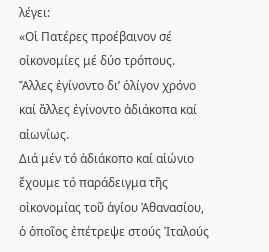λέγει:
«Οἱ Πατέρες προέβαινον σέ οἰκονομίες μέ δύο τρόπους. Ἄλλες ἐγίνοντο δι’ ὀλίγον χρόνο καί ἄλλες ἐγίνοντο ἀδιάκοπα καί αἰωνίως.
Διά μέν τό ἀδιάκοπο καί αἰώνιο ἔχουμε τό παράδειγμα τῆς οἰκονομίας τοῦ ἁγίου Ἀθανασίου, ὁ ὁποῖος ἐπέτρεψε στούς Ἰταλούς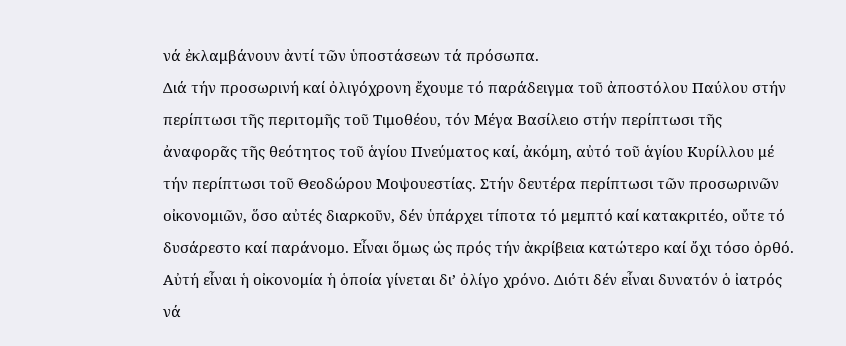νά ἐκλαμβάνουν ἀντί τῶν ὑποστάσεων τά πρόσωπα.
Διά τήν προσωρινή καί ὀλιγόχρονη ἔχουμε τό παράδειγμα τοῦ ἀποστόλου Παύλου στήν περίπτωσι τῆς περιτομῆς τοῦ Τιμοθέου, τόν Μέγα Βασίλειο στήν περίπτωσι τῆς ἀναφορᾶς τῆς θεότητος τοῦ ἁγίου Πνεύματος καί, ἀκόμη, αὐτό τοῦ ἁγίου Κυρίλλου μέ τήν περίπτωσι τοῦ Θεοδώρου Μοψουεστίας. Στήν δευτέρα περίπτωσι τῶν προσωρινῶν οἰκονομιῶν, ὅσο αὐτές διαρκοῦν, δέν ὑπάρχει τίποτα τό μεμπτό καί κατακριτέο, οὔτε τό δυσάρεστο καί παράνομο. Εἶναι ὅμως ὡς πρός τήν ἀκρίβεια κατώτερο καί ὄχι τόσο ὀρθό. Αὐτή εἶναι ἡ οἰκονομία ἡ ὁποία γίνεται δι’ ὀλίγο χρόνο. Διότι δέν εἶναι δυνατόν ὁ ἰατρός νά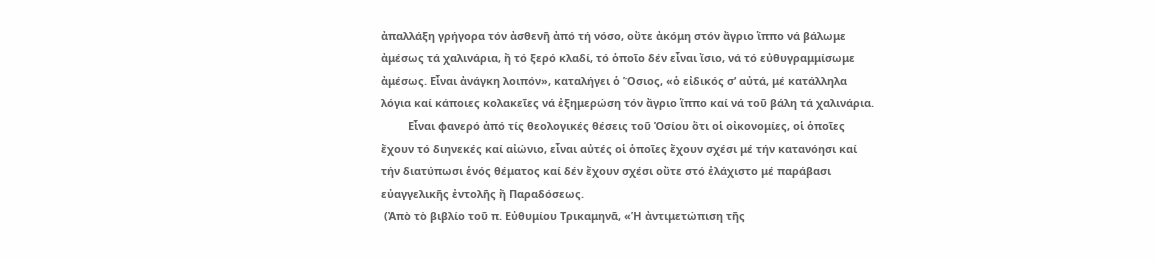ἀπαλλάξη γρήγορα τόν ἀσθενῆ ἀπό τή νόσο, οὔτε ἀκόμη στόν ἄγριο ἵππο νά βάλωμε ἀμέσως τά χαλινάρια, ἤ τό ξερό κλαδί, τό ὁποῖο δέν εἶναι ἴσιο, νά τό εὐθυγραμμίσωμε ἀμέσως. Εἶναι ἀνάγκη λοιπόν», καταλήγει ὁ Ὅσιος, «ὁ εἰδικός σ’ αὐτά, μέ κατάλληλα λόγια καί κάποιες κολακεῖες νά ἐξημερώση τόν ἄγριο ἵππο καί νά τοῦ βάλη τά χαλινάρια.
         Εἶναι φανερό ἀπό τίς θεολογικές θέσεις τοῦ Ὁσίου ὅτι οἱ οἰκονομίες, οἱ ὁποῖες ἔχουν τό διηνεκές καί αἰώνιο, εἶναι αὐτές οἱ ὁποῖες ἔχουν σχέσι μέ τήν κατανόησι καί τήν διατύπωσι ἑνός θέματος καί δέν ἔχουν σχέσι οὔτε στό ἐλάχιστο μέ παράβασι εὐαγγελικῆς ἐντολῆς ἤ Παραδόσεως.
 (Ἀπὸ τὸ βιβλίο τοῦ π. Εὐθυμίου Τρικαμηνᾶ, «Ἡ ἀντιμετώπιση τῆς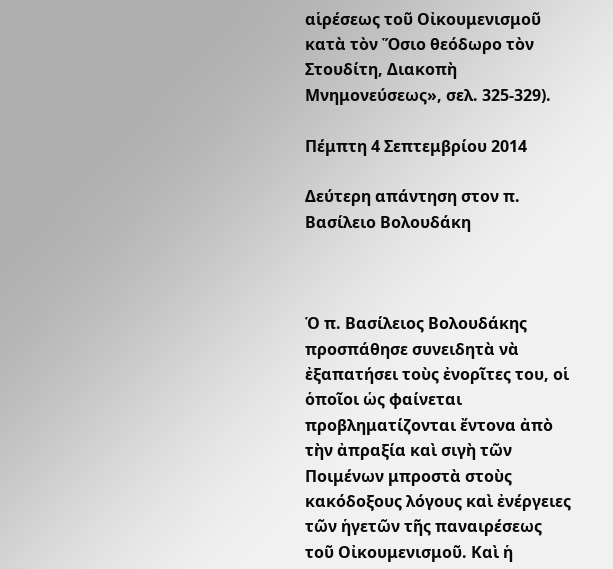αἱρέσεως τοῦ Οἰκουμενισμοῦ κατὰ τὸν Ὅσιο θεόδωρο τὸν Στουδίτη, Διακοπὴ Μνημονεύσεως», σελ. 325-329).

Πέμπτη 4 Σεπτεμβρίου 2014

Δεύτερη απάντηση στον π. Βασίλειο Βολουδάκη



Ὁ π. Βασίλειος Βολουδάκης προσπάθησε συνειδητὰ νὰ ἐξαπατήσει τοὺς ἐνορῖτες του, οἱ ὁποῖοι ὡς φαίνεται προβληματίζονται ἔντονα ἀπὸ τὴν ἀπραξία καὶ σιγὴ τῶν Ποιμένων μπροστὰ στοὺς κακόδοξους λόγους καὶ ἐνέργειες τῶν ἡγετῶν τῆς παναιρέσεως τοῦ Οἰκουμενισμοῦ. Καὶ ἡ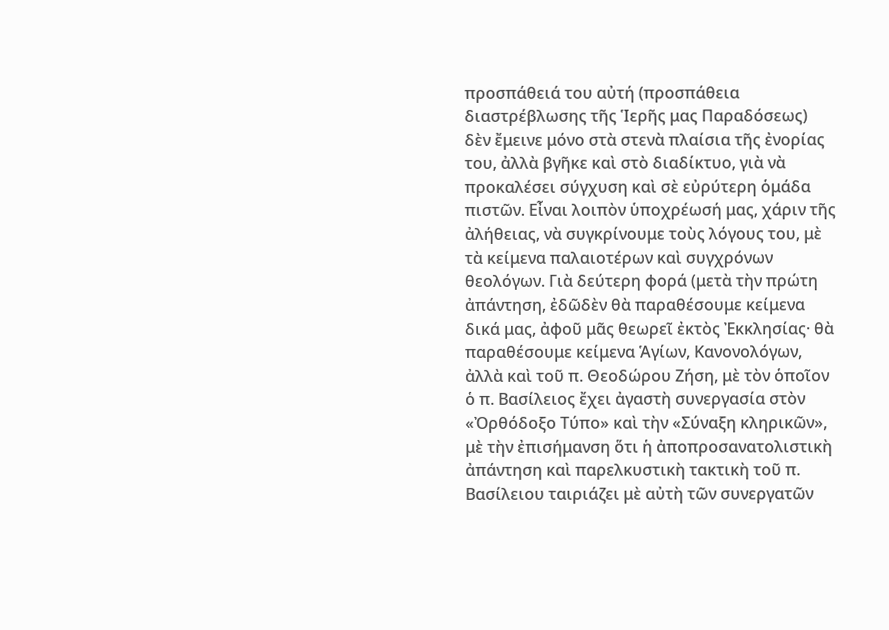προσπάθειά του αὐτή (προσπάθεια διαστρέβλωσης τῆς Ἱερῆς μας Παραδόσεως) δὲν ἔμεινε μόνο στὰ στενὰ πλαίσια τῆς ἐνορίας του, ἀλλὰ βγῆκε καὶ στὸ διαδίκτυο, γιὰ νὰ προκαλέσει σύγχυση καὶ σὲ εὐρύτερη ὁμάδα πιστῶν. Εἶναι λοιπὸν ὑποχρέωσή μας, χάριν τῆς ἀλήθειας, νὰ συγκρίνουμε τοὺς λόγους του, μὲ τὰ κείμενα παλαιοτέρων καὶ συγχρόνων θεολόγων. Γιὰ δεύτερη φορά (μετὰ τὴν πρώτη ἀπάντηση, ἐδῶδὲν θὰ παραθέσουμε κείμενα δικά μας, ἀφοῦ μᾶς θεωρεῖ ἐκτὸς Ἐκκλησίας· θὰ παραθέσουμε κείμενα Ἁγίων, Κανονολόγων, ἀλλὰ καὶ τοῦ π. Θεοδώρου Ζήση, μὲ τὸν ὁποῖον ὁ π. Βασίλειος ἔχει ἀγαστὴ συνεργασία στὸν «Ὀρθόδοξο Τύπο» καὶ τὴν «Σύναξη κληρικῶν», μὲ τὴν ἐπισήμανση ὅτι ἡ ἀποπροσανατολιστικὴ ἀπάντηση καὶ παρελκυστικὴ τακτικὴ τοῦ π. Βασίλειου ταιριάζει μὲ αὐτὴ τῶν συνεργατῶν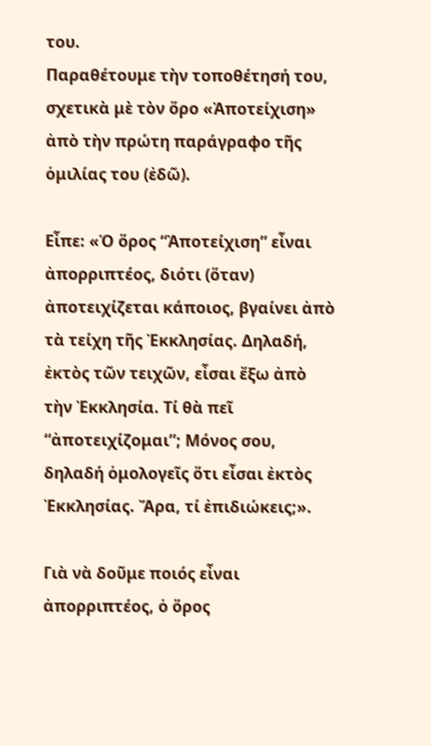του.
Παραθέτουμε τὴν τοποθέτησή του, σχετικὰ μὲ τὸν ὅρο «Ἀποτείχιση» ἀπὸ τὴν πρώτη παράγραφο τῆς ὁμιλίας του (ἐδῶ).

Εἶπε: «Ὁ ὅρος “Ἀποτείχιση” εἶναι ἀπορριπτέος, διότι (ὅταν) ἀποτειχίζεται κάποιος, βγαίνει ἀπὸ τὰ τείχη τῆς Ἐκκλησίας. Δηλαδή, ἐκτὸς τῶν τειχῶν, εἶσαι ἔξω ἀπὸ τὴν Ἐκκλησία. Τί θὰ πεῖ “ἀποτειχίζομαι”; Μόνος σου, δηλαδή ὁμολογεῖς ὅτι εἶσαι ἐκτὸς Ἐκκλησίας. Ἄρα, τί ἐπιδιώκεις;».

Γιὰ νὰ δοῦμε ποιός εἶναι ἀπορριπτέος, ὁ ὅρος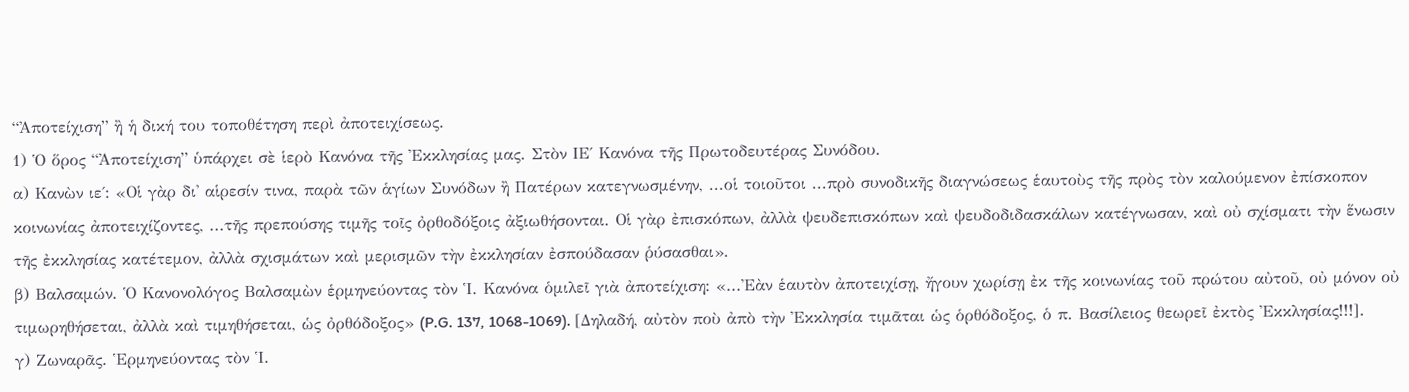“Ἀποτείχιση” ἢ ἡ δική του τοποθέτηση περὶ ἀποτειχίσεως.
1) Ὁ ὅρος “Ἀποτείχιση” ὑπάρχει σὲ ἱερὸ Κανόνα τῆς Ἐκκλησίας μας. Στὸν ΙΕ΄ Κανόνα τῆς Πρωτοδευτέρας Συνόδου.
α) Κανὼν ιε΄: «Οἱ γὰρ δι' αἱρεσίν τινα, παρὰ τῶν ἁγίων Συνόδων ἢ Πατέρων κατεγνωσμένην, ...οἱ τοιοῦτοι ...πρὸ συνοδικῆς διαγνώσεως ἑαυτοὺς τῆς πρὸς τὸν καλούμενον ἐπίσκοπον κοινωνίας ἀποτειχίζοντες, ...τῆς πρεπούσης τιμῆς τοῖς ὀρθοδόξοις ἀξιωθήσονται. Οἱ γὰρ ἐπισκόπων, ἀλλὰ ψευδεπισκόπων καὶ ψευδοδιδασκάλων κατέγνωσαν, καὶ οὐ σχίσματι τὴν ἕνωσιν τῆς ἐκκλησίας κατέτεμον, ἀλλὰ σχισμάτων καὶ μερισμῶν τὴν ἐκκλησίαν ἐσπούδασαν ῥύσασθαι».
β) Βαλσαμών. Ὁ Κανονολόγος Βαλσαμὼν ἑρμηνεύοντας τὸν Ἱ. Κανόνα ὁμιλεῖ γιὰ ἀποτείχιση: «...Ἐὰν ἑαυτὸν ἀποτειχίσῃ, ἤγουν χωρίσῃ ἐκ τῆς κοινωνίας τοῦ πρώτου αὐτοῦ, οὐ μόνον οὐ τιμωρηθήσεται, ἀλλὰ καὶ τιμηθήσεται, ὡς ὀρθόδοξος» (P.G. 137, 1068-1069). [Δηλαδή, αὐτὸν ποὺ ἀπὸ τὴν Ἐκκλησία τιμᾶται ὡς ὁρθόδοξος, ὁ π. Βασίλειος θεωρεῖ ἐκτὸς Ἐκκλησίας!!!].
γ) Ζωναρᾶς. Ἑρμηνεύοντας τὸν Ἱ.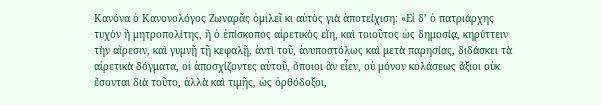Κανόνα ὁ Κανονολόγος Ζωναρᾶς ὁμιλεῖ κι αὐτὸς γιὰ ἀποτείχιση: «Εἰ δ’ ὁ πατριάρχης τυχὸν ἢ μητροπολίτης, ἢ ὁ ἐπίσκοπος αἱρετικὸς εἴη, καὶ τοιοῦτος ὡς δημοσίᾳ, κηρύττειν τὴν αἵρεσιν, καὶ γυμνῇ τῇ κεφαλῇ, ἀντὶ τοῦ, ἀνυποστόλως καὶ μετὰ παρησίας, διδάσκει τὰ αἱρετικὰ δόγματα, οἱ ἀποσχίζοντες αὐτοῦ, ὅποιοι ἂν εἶεν, οὐ μόνον κολάσεως ἄξιοι οὐκ ἔσονται διὰ τοῦτο, ἀλλὰ καὶ τιμῆς, ὡς ὀρθόδοξοι,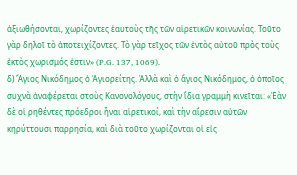ἀξιωθήσονται, χωρίζοντες ἑαυτοὺς τῆς τῶν αἱρετικῶν κοινωνίας. Τοῦτο γὰρ δηλοῖ τὸ ἀποτειχίζοντες. Τὸ γὰρ τεῖχος τῶν ἐντὸς αὐτοῦ πρὸς τοὺς ἐκτὸς χωρισμός ἐστιν» (P.G. 137, 1069).
δ) Ἅγιος Νικόδημος ὁ Ἁγιορείτης. Ἀλλὰ καὶ ὁ ἅγιος Νικόδημος, ὁ ὁποῖος συχνὰ ἀναφέρεται στοὺς Κανονολόγους, στὴν ἴδια γραμμὴ κινεῖται: «Ἐὰν δὲ οἱ ρηθέντες πρόεδροι ἦναι αἱρετικοί, καὶ τὴν αἵρεσιν αὐτῶν κηρύττουσι παρρησία, καὶ διὰ τοῦτο χωρίζονται οἱ εἰς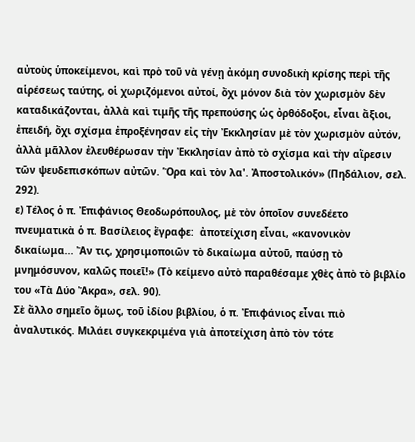αὐτοὺς ὑποκείμενοι, καὶ πρὸ τοῦ νὰ γένῃ ἀκόμη συνοδικὴ κρίσης περὶ τῆς αἱρέσεως ταύτης, οἱ χωριζόμενοι αὐτοί, ὄχι μόνον διὰ τὸν χωρισμὸν δὲν καταδικάζονται, ἀλλὰ καὶ τιμῆς τῆς πρεπούσης ὡς ὀρθόδοξοι, εἶναι ἄξιοι, ἐπειδή, ὄχι σχίσμα ἐπροξένησαν εἰς τὴν Ἐκκλησίαν μὲ τὸν χωρισμὸν αὐτόν, ἀλλὰ μᾶλλον ἐλευθέρωσαν τὴν Ἐκκλησίαν ἀπὸ τὸ σχίσμα καὶ τὴν αἵρεσιν τῶν ψευδεπισκόπων αὐτῶν. Ὅρα καὶ τὸν λα'. Ἀποστολικόν» (Πηδάλιον, σελ. 292).
ε) Τέλος ὁ π. Ἐπιφάνιος Θεοδωρόπουλος, μὲ τὸν ὁποῖον συνεδέετο πνευματικὰ ὁ π. Βασίλειος ἔγραφε:  ἀποτείχιση εἶναι, «κανονικὸν δικαίωμα... Ἄν τις, χρησιμοποιῶν τὸ δικαίωμα αὐτοῦ, παύσῃ τὸ μνημόσυνον, καλῶς ποιεῖ!» (Τὸ κείμενο αὐτὸ παραθέσαμε χθὲς ἀπὸ τὸ βιβλίο του «Τὰ Δύο Ἄκρα», σελ. 90).
Σὲ ἄλλο σημεῖο ὅμως, τοῦ ἰδίου βιβλίου, ὁ π. Ἐπιφάνιος εἶναι πιὸ ἀναλυτικός. Μιλάει συγκεκριμένα γιὰ ἀποτείχιση ἀπὸ τὸν τότε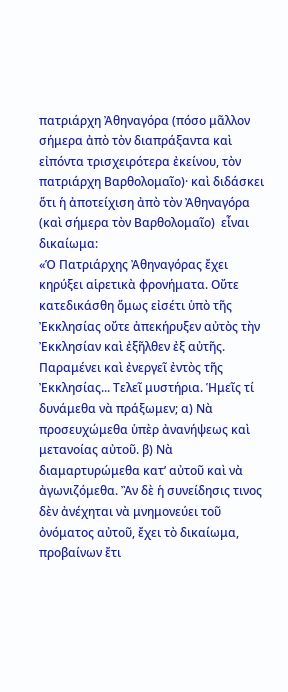πατριάρχη Ἀθηναγόρα (πόσο μᾶλλον σήμερα ἀπὸ τὸν διαπράξαντα καὶ εἰπόντα τρισχειρότερα ἐκείνου, τὸν πατριάρχη Βαρθολομαῖο)· καὶ διδάσκει ὅτι ἡ ἀποτείχιση ἀπὸ τὸν Ἀθηναγόρα (καὶ σήμερα τὸν Βαρθολομαῖο)  εἶναι δικαίωμα:
«Ὁ Πατριάρχης Ἀθηναγόρας ἔχει κηρύξει αἱρετικὰ φρονήματα. Οὔτε κατεδικάσθη ὅμως εἰσέτι ὑπὸ τῆς Ἐκκλησίας οὔτε ἀπεκήρυξεν αὐτὸς τὴν Ἐκκλησίαν καὶ ἐξῆλθεν ἐξ αὐτῆς. Παραμένει καὶ ἐνεργεῖ ἐντὸς τῆς Ἐκκλησίας... Τελεῖ μυστήρια. Ἡμεῖς τί δυνάμεθα νὰ πράξωμεν; α) Νὰ προσευχώμεθα ὑπὲρ ἀνανήψεως καὶ μετανοίας αὐτοῦ. β) Νὰ διαμαρτυρώμεθα κατ’ αὐτοῦ καὶ νὰ ἀγωνιζόμεθα. Ἂν δὲ ἡ συνείδησις τινος δὲν ἀνέχηται νὰ μνημονεύει τοῦ ὀνόματος αὐτοῦ, ἔχει τὸ δικαίωμα, προβαίνων ἔτι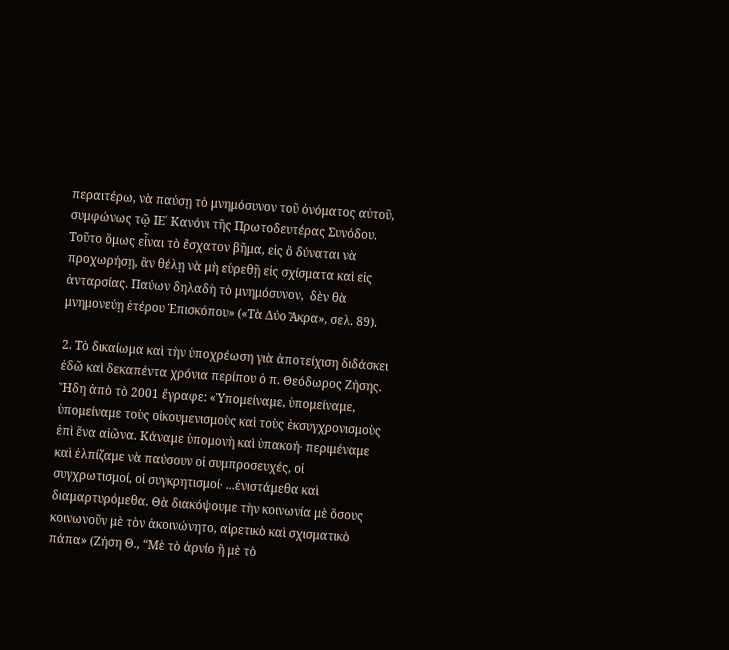περαιτέρω, νὰ παύσῃ τὸ μνημόσυνον τοῦ ὀνόματος αὐτοῦ, συμφώνως τῷ ΙΕ΄ Κανόνι τῆς Πρωτοδευτέρας Συνόδου. Τοῦτο ὅμως εἶναι τὸ ἔσχατον βῆμα, εἰς ὃ δύναται νὰ προχωρήσῃ, ἂν θέλῃ νὰ μὴ εὑρεθῇ εἰς σχίσματα καὶ εἰς ἀνταρσίας. Παύων δηλαδὴ τὸ μνημόσυνον,  δὲν θὰ μνημονεύῃ ἑτέρου Ἐπισκόπου» («Τὰ Δύο Ἄκρα», σελ. 89).

2. Τὸ δικαίωμα καὶ τὴν ὑποχρέωση γιὰ ἀποτείχιση διδάσκει ἐδῶ καὶ δεκαπέντα χρόνια περίπου ὁ π. Θεόδωρος Ζήσης. Ἤδη ἀπὸ τὸ 2001 ἔγραφε: «Ὑπομείναμε, ὑπομείναμε, ὑπομείναμε τοὺς οἰκουμενισμοὺς καὶ τοὺς ἐκσυγχρονισμοὺς ἐπὶ ἕνα αἰῶνα. Κάναμε ὑπομονὴ καὶ ὑπακοή∙ περιμέναμε καὶ ἐλπίζαμε νὰ παύσουν οἱ συμπροσευχές, οἱ συγχρωτισμοί, οἱ συγκρητισμοί∙ ...ἐνιστάμεθα καὶ διαμαρτυρόμεθα. Θὰ διακόψουμε τὴν κοινωνία μὲ ὅσους κοινωνοῦν μὲ τὸν ἀκοινώνητο, αἱρετικὸ καὶ σχισματικὸ πάπα» (Ζήση Θ., “Μὲ τὸ ἀρνίο ἢ μὲ τὸ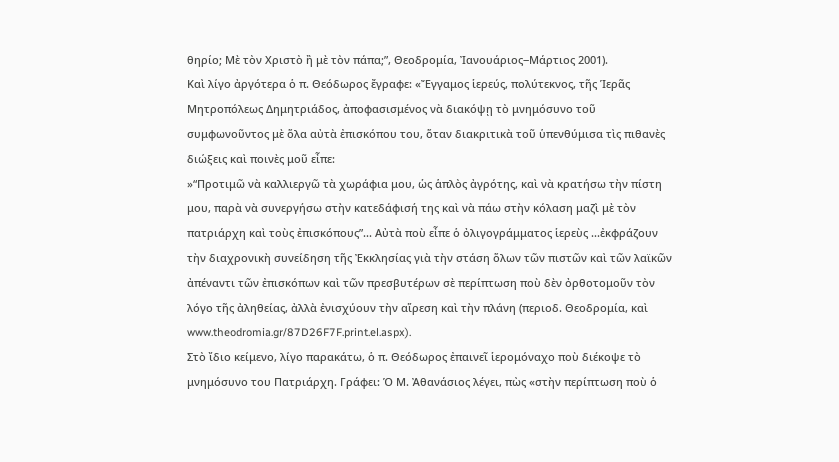θηρίο; Μὲ τὸν Χριστὸ ἢ μὲ τὸν πάπα;”, Θεοδρομία, Ἰανουάριος‒Μάρτιος 2001).
Καὶ λίγο ἀργότερα ὁ π. Θεόδωρος ἔγραφε: «Ἔγγαμος ἱερεύς, πολύτεκνος, τῆς Ἱερᾶς Μητροπόλεως Δημητριάδος, ἀποφασισμένος νὰ διακόψῃ τὸ μνημόσυνο τοῦ συμφωνοῦντος μὲ ὅλα αὐτὰ ἐπισκόπου του, ὅταν διακριτικὰ τοῦ ὑπενθύμισα τὶς πιθανὲς διώξεις καὶ ποινὲς μοῦ εἶπε:
»“Προτιμῶ νὰ καλλιεργῶ τὰ χωράφια μου, ὡς ἁπλὸς ἀγρότης, καὶ νὰ κρατήσω τὴν πίστη μου, παρὰ νὰ συνεργήσω στὴν κατεδάφισή της καὶ νὰ πάω στὴν κόλαση μαζὶ μὲ τὸν πατριάρχη καὶ τοὺς ἐπισκόπους”... Αὐτὰ ποὺ εἶπε ὁ ὀλιγογράμματος ἱερεὺς ...ἐκφράζουν τὴν διαχρονικὴ συνείδηση τῆς Ἐκκλησίας γιὰ τὴν στάση ὅλων τῶν πιστῶν καὶ τῶν λαϊκῶν ἀπέναντι τῶν ἐπισκόπων καὶ τῶν πρεσβυτέρων σὲ περίπτωση ποὺ δὲν ὀρθοτομοῦν τὸν λόγο τῆς ἀληθείας, ἀλλὰ ἐνισχύουν τὴν αἵρεση καὶ τὴν πλάνη (περιοδ. Θεοδρομία, καὶ www.theodromia.gr/87D26F7F.print.el.aspx).
Στὸ ἴδιο κείμενο, λίγο παρακάτω, ὁ π. Θεόδωρος ἐπαινεῖ ἱερομόναχο ποὺ διέκοψε τὸ μνημόσυνο του Πατριάρχη. Γράφει: Ὁ Μ. Ἀθανάσιος λέγει, πὼς «στὴν περίπτωση ποὺ ὁ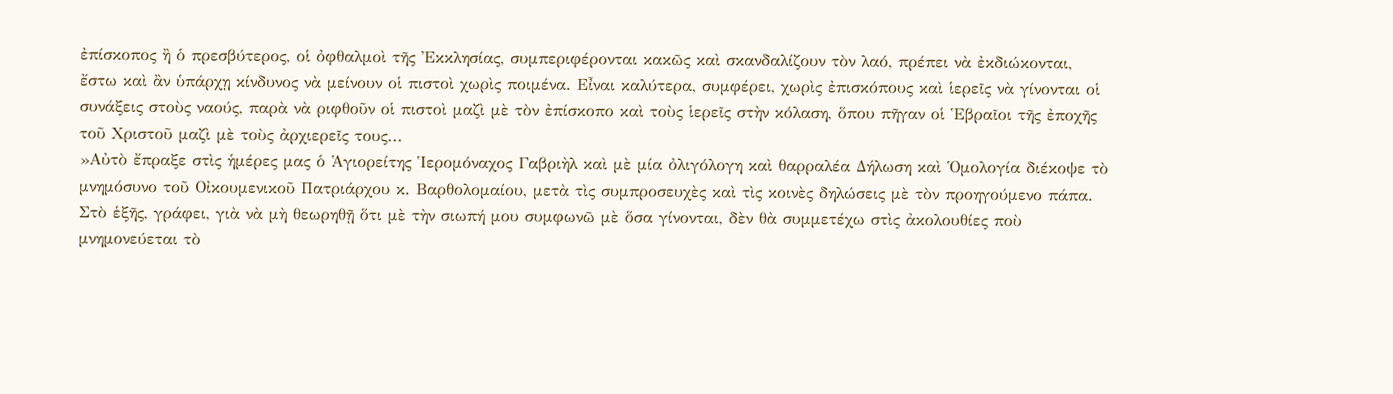ἐπίσκοπος ἢ ὁ πρεσβύτερος, οἱ ὀφθαλμοὶ τῆς Ἐκκλησίας, συμπεριφέρονται κακῶς καὶ σκανδαλίζουν τὸν λαό, πρέπει νὰ ἐκδιώκονται, ἔστω καὶ ἂν ὑπάρχῃ κίνδυνος νὰ μείνουν οἱ πιστοὶ χωρὶς ποιμένα. Εἶναι καλύτερα, συμφέρει, χωρὶς ἐπισκόπους καὶ ἱερεῖς νὰ γίνονται οἱ συνάξεις στοὺς ναούς, παρὰ νὰ ριφθοῦν οἱ πιστοὶ μαζὶ μὲ τὸν ἐπίσκοπο καὶ τοὺς ἱερεῖς στὴν κόλαση, ὅπου πῆγαν οἱ Ἑβραῖοι τῆς ἐποχῆς τοῦ Χριστοῦ μαζὶ μὲ τοὺς ἀρχιερεῖς τους...
»Αὐτὸ ἔπραξε στὶς ἡμέρες μας ὁ Ἁγιορείτης Ἱερομόναχος Γαβριὴλ καὶ μὲ μία ὀλιγόλογη καὶ θαρραλέα Δήλωση καὶ Ὁμολογία διέκοψε τὸ μνημόσυνο τοῦ Οἰκουμενικοῦ Πατριάρχου κ. Βαρθολομαίου, μετὰ τὶς συμπροσευχὲς καὶ τὶς κοινὲς δηλώσεις μὲ τὸν προηγούμενο πάπα. Στὸ ἑξῆς, γράφει, γιὰ νὰ μὴ θεωρηθῇ ὅτι μὲ τὴν σιωπή μου συμφωνῶ μὲ ὅσα γίνονται, δὲν θὰ συμμετέχω στὶς ἀκολουθίες ποὺ μνημονεύεται τὸ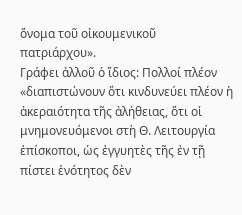ὄνομα τοῦ οἰκουμενικοῦ πατριάρχου».
Γράφει ἀλλοῦ ὁ ἴδιος: Πολλοί πλέον «διαπιστώνουν ὅτι κινδυνεύει πλέον ἡ ἀκεραιότητα τῆς ἀλήθειας, ὅτι οἱ μνημονευόμενοι στὴ Θ. Λειτουργία ἐπίσκοποι, ὡς ἐγγυητὲς τῆς ἐν τῇ πίστει ἑνότητος δὲν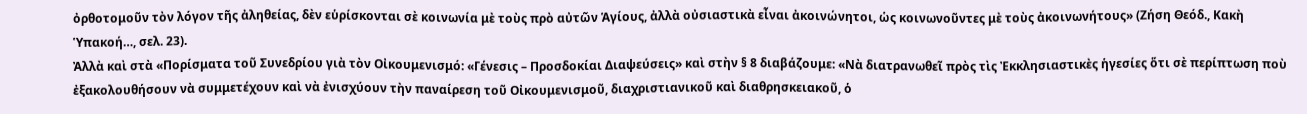ὀρθοτομοῦν τὸν λόγον τῆς ἀληθείας, δὲν εὑρίσκονται σὲ κοινωνία μὲ τοὺς πρὸ αὐτῶν Ἁγίους, ἀλλὰ οὐσιαστικὰ εἶναι ἀκοινώνητοι, ὡς κοινωνοῦντες μὲ τοὺς ἀκοινωνήτους» (Ζήση Θεόδ., Κακὴ Ὑπακοή…, σελ. 23).
Ἀλλὰ καὶ στὰ «Πορίσματα τοῦ Συνεδρίου γιὰ τὸν Οἰκουμενισμό: «Γένεσις – Προσδοκίαι Διαψεύσεις» καὶ στὴν § 8 διαβάζουμε: «Νὰ διατρανωθεῖ πρὸς τὶς Ἐκκλησιαστικὲς ἡγεσίες ὅτι σὲ περίπτωση ποὺ ἐξακολουθήσουν νὰ συμμετέχουν καὶ νὰ ἐνισχύουν τὴν παναίρεση τοῦ Οἰκουμενισμοῦ, διαχριστιανικοῦ καὶ διαθρησκειακοῦ, ὁ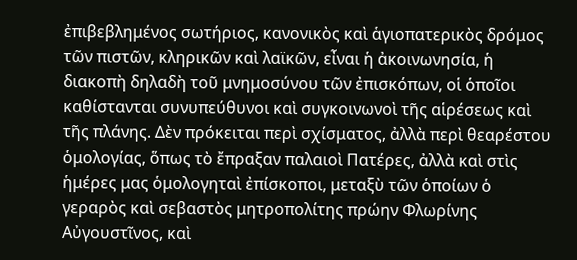ἐπιβεβλημένος σωτήριος, κανονικὸς καὶ ἁγιοπατερικὸς δρόμος τῶν πιστῶν, κληρικῶν καὶ λαϊκῶν, εἶναι ἡ ἀκοινωνησία, ἡ διακοπὴ δηλαδὴ τοῦ μνημοσύνου τῶν ἐπισκόπων, οἱ ὁποῖοι καθίστανται συνυπεύθυνοι καὶ συγκοινωνοὶ τῆς αἱρέσεως καὶ τῆς πλάνης. Δὲν πρόκειται περὶ σχίσματος, ἀλλὰ περὶ θεαρέστου ὁμολογίας, ὅπως τὸ ἔπραξαν παλαιοὶ Πατέρες, ἀλλὰ καὶ στὶς ἡμέρες μας ὁμολογηταὶ ἐπίσκοποι, μεταξὺ τῶν ὁποίων ὁ γεραρὸς καὶ σεβαστὸς μητροπολίτης πρώην Φλωρίνης Αὐγουστῖνος, καὶ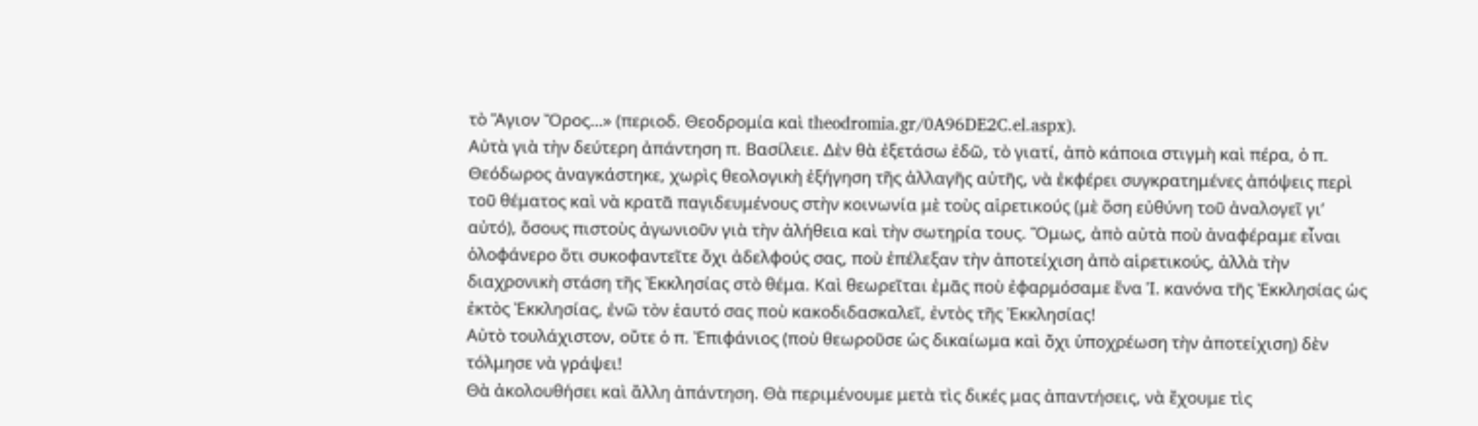τὸ Ἅγιον Ὄρος…» (περιοδ. Θεοδρομία καὶ theodromia.gr/0A96DE2C.el.aspx).
Αὐτὰ γιὰ τὴν δεύτερη ἀπάντηση π. Βασίλειε. Δὲν θὰ ἐξετάσω ἐδῶ, τὸ γιατί, ἀπὸ κάποια στιγμὴ καὶ πέρα, ὁ π. Θεόδωρος ἀναγκάστηκε, χωρὶς θεολογικὴ ἐξήγηση τῆς ἀλλαγῆς αὐτῆς, νὰ ἐκφέρει συγκρατημένες ἀπόψεις περὶ τοῦ θέματος καὶ νὰ κρατᾶ παγιδευμένους στὴν κοινωνία μὲ τοὺς αἱρετικούς (μὲ ὅση εὐθύνη τοῦ ἀναλογεῖ γι’ αὐτό), ὅσους πιστοὺς ἀγωνιοῦν γιὰ τὴν ἀλήθεια καὶ τὴν σωτηρία τους. Ὅμως, ἀπὸ αὐτὰ ποὺ ἀναφέραμε εἶναι ὁλοφάνερο ὅτι συκοφαντεῖτε ὄχι ἀδελφούς σας, ποὺ ἐπέλεξαν τὴν ἀποτείχιση ἀπὸ αἱρετικούς, ἀλλὰ τὴν διαχρονικὴ στάση τῆς Ἐκκλησίας στὸ θέμα. Καὶ θεωρεῖται ἐμᾶς ποὺ ἐφαρμόσαμε ἕνα Ἱ. κανόνα τῆς Ἐκκλησίας ὡς ἐκτὸς Ἐκκλησίας, ἐνῶ τὸν ἑαυτό σας ποὺ κακοδιδασκαλεῖ, ἐντὸς τῆς Ἐκκλησίας!
Αὐτὸ τουλάχιστον, οὔτε ὁ π. Ἐπιφάνιος (ποὺ θεωροῦσε ὡς δικαίωμα καὶ ὄχι ὑποχρέωση τὴν ἀποτείχιση) δὲν τόλμησε νὰ γράψει!
Θὰ ἀκολουθήσει καὶ ἄλλη ἀπάντηση. Θὰ περιμένουμε μετὰ τὶς δικές μας ἀπαντήσεις, νὰ ἔχουμε τὶς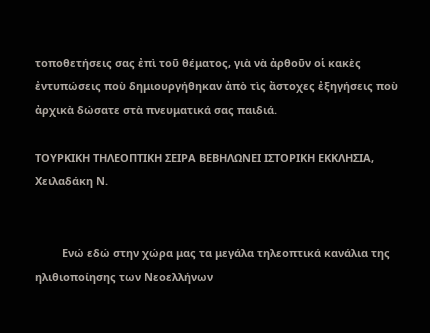τοποθετήσεις σας ἐπὶ τοῦ θέματος, γιὰ νὰ ἀρθοῦν οἱ κακὲς ἐντυπώσεις ποὺ δημιουργήθηκαν ἀπὸ τὶς ἄστοχες ἐξηγήσεις ποὺ ἀρχικὰ δώσατε στὰ πνευματικά σας παιδιά.

ΤΟΥΡΚΙΚΗ ΤΗΛΕΟΠΤΙΚΗ ΣΕΙΡΑ ΒΕΒΗΛΩΝΕΙ ΙΣΤΟΡΙΚΗ ΕΚΚΛΗΣΙΑ, Χειλαδάκη Ν.


         Ενώ εδώ στην χώρα μας τα μεγάλα τηλεοπτικά κανάλια της ηλιθιοποίησης των Νεοελλήνων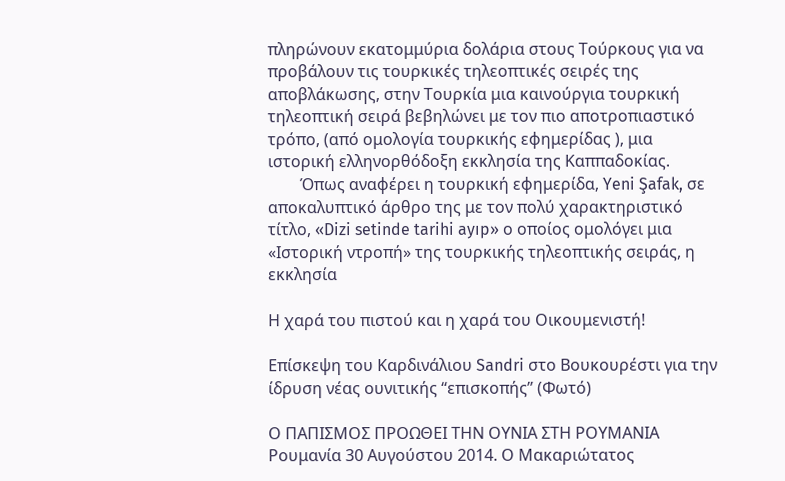πληρώνουν εκατομμύρια δολάρια στους Τούρκους για να προβάλουν τις τουρκικές τηλεοπτικές σειρές της αποβλάκωσης, στην Τουρκία μια καινούργια τουρκική τηλεοπτική σειρά βεβηλώνει με τον πιο αποτροπιαστικό τρόπο, (από ομολογία τουρκικής εφημερίδας ), μια ιστορική ελληνορθόδοξη εκκλησία της Καππαδοκίας.
        Όπως αναφέρει η τουρκική εφημερίδα, Yeni Şafak, σε αποκαλυπτικό άρθρο της με τον πολύ χαρακτηριστικό τίτλο, «Dizi setinde tarihi ayıp» ο οποίος ομολόγει μια «Ιστορική ντροπή» της τουρκικής τηλεοπτικής σειράς, η εκκλησία

Η χαρά του πιστού και η χαρά του Οικουμενιστή!

Επίσκεψη του Καρδινάλιου Sandri στο Βουκουρέστι για την ίδρυση νέας ουνιτικής “επισκοπής” (Φωτό)

Ο ΠΑΠΙΣΜΟΣ ΠΡΟΩΘΕΙ ΤΗΝ ΟΥΝΙΑ ΣΤΗ ΡΟΥΜΑΝΙΑ
Ρουμανία 30 Αυγούστου 2014. Ο Μακαριώτατος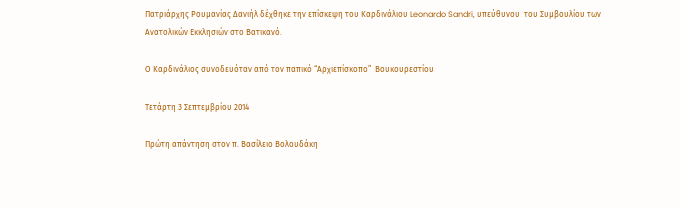Πατριάρχης Ρουμανίας Δανιήλ δέχθηκε την επίσκεψη του Καρδινάλιου Leonardo Sandri, υπεύθυνου  του Συμβουλίου των Ανατολικών Εκκλησιών στο Βατικανό.

Ο Καρδινάλιος συνοδευόταν από τον παπικό “Αρχιεπίσκοπο”  Βουκουρεστίου

Τετάρτη 3 Σεπτεμβρίου 2014

Πρώτη απάντηση στον π. Βασίλειο Βολουδάκη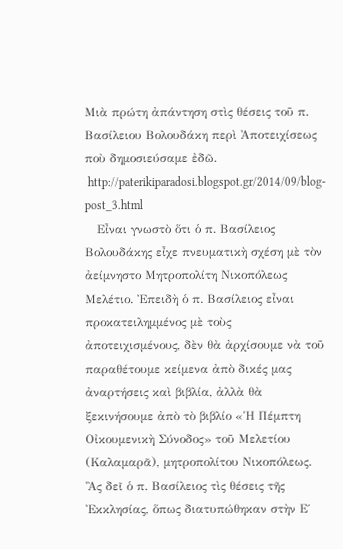Μιὰ πρώτη ἀπάντηση στὶς θέσεις τοῦ π. Βασίλειου Βολουδάκη περὶ Ἀποτειχίσεως ποὺ δημοσιεύσαμε ἐδῶ.
 http://paterikiparadosi.blogspot.gr/2014/09/blog-post_3.html
   Εἶναι γνωστὸ ὅτι ὁ π. Βασίλειος Βολουδάκης εἶχε πνευματικὴ σχέση μὲ τὸν ἀείμνηστο Μητροπολίτη Νικοπόλεως Μελέτιο. Ἐπειδὴ ὁ π. Βασίλειος εἶναι προκατειλημμένος μὲ τοὺς ἀποτειχισμένους, δὲν θὰ ἀρχίσουμε νὰ τοῦ παραθέτουμε κείμενα ἀπὸ δικές μας ἀναρτήσεις καὶ βιβλία, ἀλλὰ θὰ ξεκινήσουμε ἀπὸ τὸ βιβλίο «Ἡ Πέμπτη Οἰκουμενικὴ Σύνοδος» τοῦ Μελετίου (Καλαμαρᾶ), μητροπολίτου Νικοπόλεως.
Ἂς δεῖ ὁ π. Βασίλειος τὶς θέσεις τῆς Ἐκκλησίας, ὅπως διατυπώθηκαν στὴν Ε΄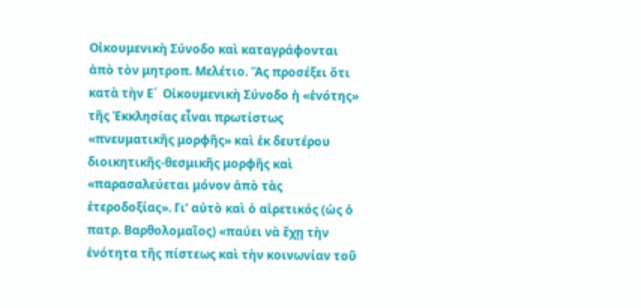Οἰκουμενικὴ Σύνοδο καὶ καταγράφονται ἀπὸ τὸν μητροπ. Μελέτιο. Ἂς προσέξει ὅτι κατὰ τὴν Ε΄  Οἰκουμενικὴ Σύνοδο ἡ «ἑνότης» τῆς Ἐκκλησίας εἶναι πρωτίστως «πνευματικῆς μορφῆς» καὶ ἐκ δευτέρου διοικητικῆς-θεσμικῆς μορφῆς καὶ «παρασαλεύεται μόνον ἀπὸ τὰς ἑτεροδοξίας». Γι’ αὐτὸ καὶ ὁ αἱρετικός (ὡς ὁ πατρ. Βαρθολομαῖος) «παύει νὰ ἔχῃ τὴν ἑνότητα τῆς πίστεως καὶ τὴν κοινωνίαν τοῦ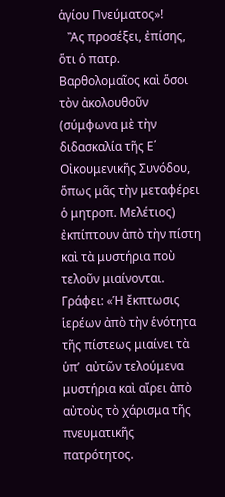ἁγίου Πνεύματος»!
   Ἂς προσέξει, ἐπίσης, ὅτι ὁ πατρ. Βαρθολομαῖος καὶ ὅσοι τὸν ἀκολουθοῦν (σύμφωνα μὲ τὴν διδασκαλία τῆς Ε΄ Οἰκουμενικῆς Συνόδου, ὅπως μᾶς τὴν μεταφέρει ὁ μητροπ. Μελέτιος) ἐκπίπτουν ἀπὸ τὴν πίστη καὶ τὰ μυστήρια ποὺ τελοῦν μιαίνονται.
Γράφει: «Ἡ ἔκπτωσις ἱερέων ἀπὸ τὴν ἑνότητα τῆς πίστεως μιαίνει τὰ ὑπ’  αὐτῶν τελούμενα μυστήρια καὶ αἴρει ἀπὸ αὐτοὺς τὸ χάρισμα τῆς πνευματικῆς πατρότητος.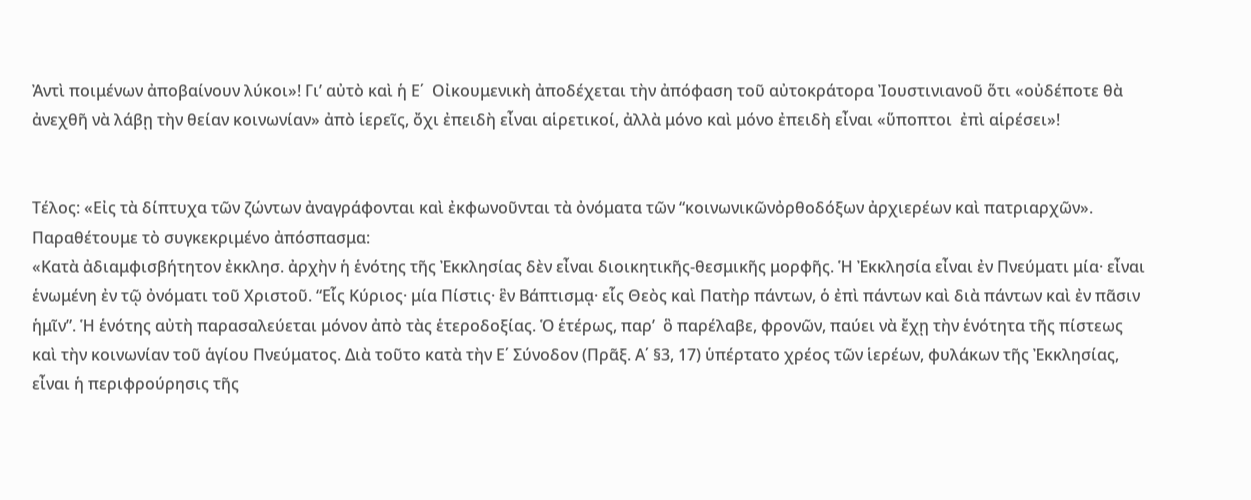Ἀντὶ ποιμένων ἀποβαίνουν λύκοι»! Γι’ αὐτὸ καὶ ἡ Ε΄  Οἰκουμενικὴ ἀποδέχεται τὴν ἀπόφαση τοῦ αὐτοκράτορα Ἰουστινιανοῦ ὅτι «οὐδέποτε θὰ ἀνεχθῆ νὰ λάβῃ τὴν θείαν κοινωνίαν» ἀπὸ ἱερεῖς, ὄχι ἐπειδὴ εἶναι αἱρετικοί, ἀλλὰ μόνο καὶ μόνο ἐπειδὴ εἶναι «ὕποπτοι  ἐπὶ αἱρέσει»!


Τέλος: «Εἰς τὰ δίπτυχα τῶν ζώντων ἀναγράφονται καὶ ἐκφωνοῦνται τὰ ὀνόματα τῶν “κοινωνικῶνὀρθοδόξων ἀρχιερέων καὶ πατριαρχῶν».
Παραθέτουμε τὸ συγκεκριμένο ἀπόσπασμα:
«Κατὰ ἀδιαμφισβήτητον ἐκκλησ. ἀρχὴν ἡ ἑνότης τῆς Ἐκκλησίας δὲν εἶναι διοικητικῆς-θεσμικῆς μορφῆς. Ἡ Ἐκκλησία εἶναι ἐν Πνεύματι μία· εἶναι ἑνωμένη ἐν τῷ ὀνόματι τοῦ Χριστοῦ. “Εἷς Κύριος· μία Πίστις· ἓν Βάπτισμᾳ· εἷς Θεὸς καὶ Πατὴρ πάντων, ὁ ἐπὶ πάντων καὶ διὰ πάντων καὶ ἐν πᾶσιν ἡμῖν”. Ἡ ἑνότης αὐτὴ παρασαλεύεται μόνον ἀπὸ τὰς ἑτεροδοξίας. Ὁ ἑτέρως, παρ’  ὃ παρέλαβε, φρονῶν, παύει νὰ ἔχῃ τὴν ἑνότητα τῆς πίστεως καὶ τὴν κοινωνίαν τοῦ ἁγίου Πνεύματος. Διὰ τοῦτο κατὰ τὴν Ε΄ Σύνοδον (Πρᾶξ. Α΄ §3, 17) ὑπέρτατο χρέος τῶν ἱερέων, φυλάκων τῆς Ἐκκλησίας, εἶναι ἡ περιφρούρησις τῆς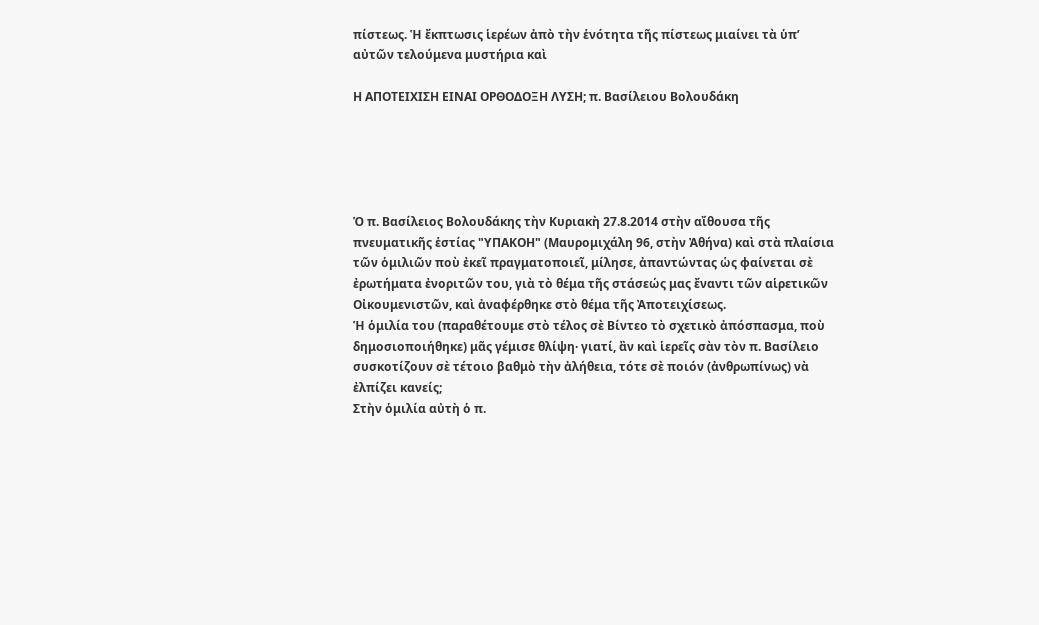πίστεως. Ἡ ἔκπτωσις ἱερέων ἀπὸ τὴν ἑνότητα τῆς πίστεως μιαίνει τὰ ὑπ’  αὐτῶν τελούμενα μυστήρια καὶ

Η ΑΠΟΤΕΙΧΙΣΗ ΕΙΝΑΙ ΟΡΘΟΔΟΞΗ ΛΥΣΗ; π. Βασίλειου Βολουδάκη





Ὁ π. Βασίλειος Βολουδάκης τὴν Κυριακὴ 27.8.2014 στὴν αἴθουσα τῆς πνευματικῆς ἑστίας "ΥΠΑΚΟΗ" (Μαυρομιχάλη 96, στὴν Ἀθήνα) καὶ στὰ πλαίσια τῶν ὁμιλιῶν ποὺ ἐκεῖ πραγματοποιεῖ, μίλησε, ἀπαντώντας ὡς φαίνεται σὲ ἐρωτήματα ἐνοριτῶν του, γιὰ τὸ θέμα τῆς στάσεώς μας ἔναντι τῶν αἱρετικῶν Οἰκουμενιστῶν, καὶ ἀναφέρθηκε στὸ θέμα τῆς Ἀποτειχίσεως.
Ἡ ὁμιλία του (παραθέτουμε στὸ τέλος σὲ Βίντεο τὸ σχετικὸ ἀπόσπασμα, ποὺ δημοσιοποιήθηκε) μᾶς γέμισε θλίψη· γιατί, ἂν καὶ ἱερεῖς σὰν τὸν π. Βασίλειο συσκοτίζουν σὲ τέτοιο βαθμὸ τὴν ἀλήθεια, τότε σὲ ποιόν (ἀνθρωπίνως) νὰ ἐλπίζει κανείς;
Στὴν ὁμιλία αὐτὴ ὁ π.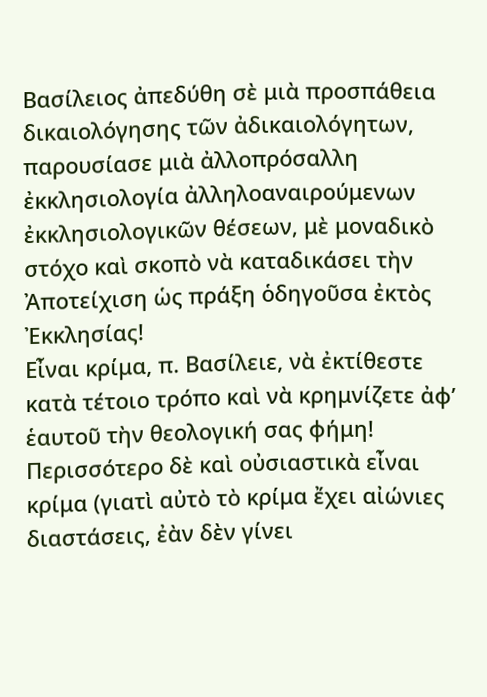Βασίλειος ἀπεδύθη σὲ μιὰ προσπάθεια δικαιολόγησης τῶν ἀδικαιολόγητων, παρουσίασε μιὰ ἀλλοπρόσαλλη ἐκκλησιολογία ἀλληλοαναιρούμενων ἐκκλησιολογικῶν θέσεων, μὲ μοναδικὸ στόχο καὶ σκοπὸ νὰ καταδικάσει τὴν Ἀποτείχιση ὡς πράξη ὁδηγοῦσα ἐκτὸς Ἐκκλησίας!
Εἶναι κρίμα, π. Βασίλειε, νὰ ἐκτίθεστε κατὰ τέτοιο τρόπο καὶ νὰ κρημνίζετε ἀφ’ ἑαυτοῦ τὴν θεολογική σας φήμη! Περισσότερο δὲ καὶ οὐσιαστικὰ εἶναι κρίμα (γιατὶ αὐτὸ τὸ κρίμα ἔχει αἰώνιες διαστάσεις, ἐὰν δὲν γίνει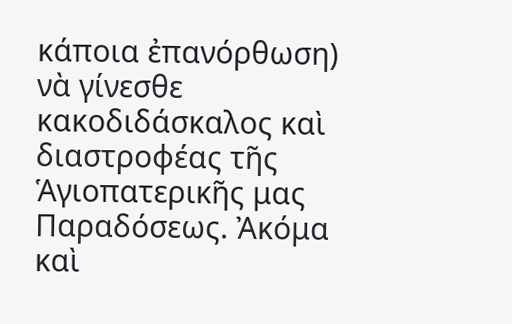κάποια ἐπανόρθωση) νὰ γίνεσθε κακοδιδάσκαλος καὶ διαστροφέας τῆς Ἁγιοπατερικῆς μας Παραδόσεως. Ἀκόμα καὶ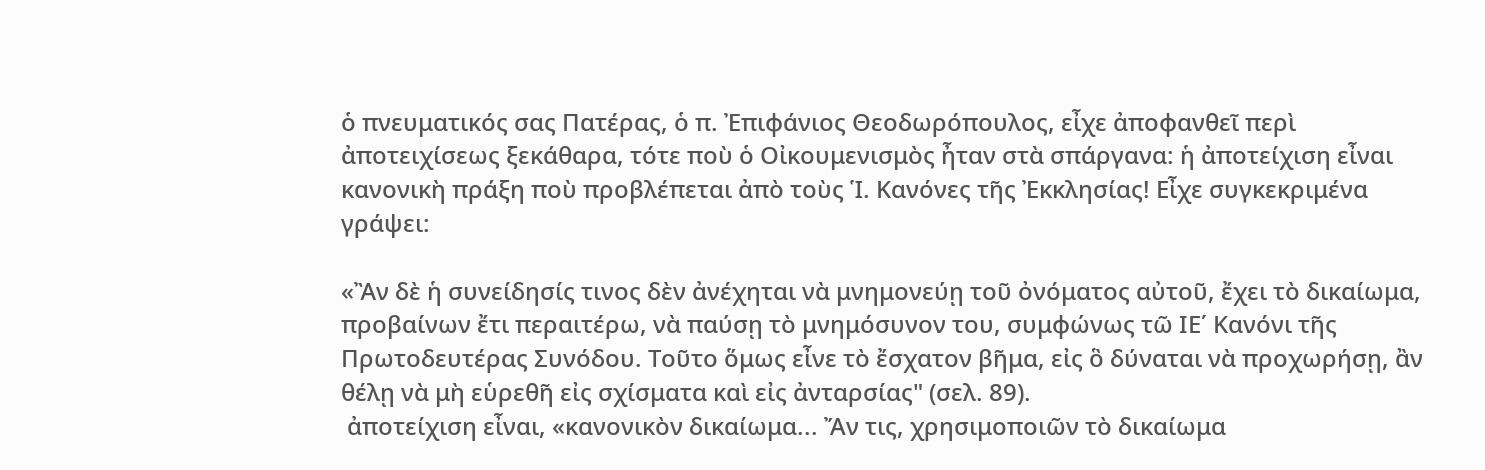ὁ πνευματικός σας Πατέρας, ὁ π. Ἐπιφάνιος Θεοδωρόπουλος, εἶχε ἀποφανθεῖ περὶ ἀποτειχίσεως ξεκάθαρα, τότε ποὺ ὁ Οἰκουμενισμὸς ἦταν στὰ σπάργανα: ἡ ἀποτείχιση εἶναι κανονικὴ πράξη ποὺ προβλέπεται ἀπὸ τοὺς Ἱ. Κανόνες τῆς Ἐκκλησίας! Εἶχε συγκεκριμένα γράψει:

«Ἂν δὲ ἡ συνείδησίς τινος δὲν ἀνέχηται νὰ μνημονεύῃ τοῦ ὀνόματος αὐτοῦ, ἔχει τὸ δικαίωμα, προβαίνων ἔτι περαιτέρω, νὰ παύσῃ τὸ μνημόσυνον του, συμφώνως τῶ ΙΕ΄ Κανόνι τῆς Πρωτοδευτέρας Συνόδου. Τοῦτο ὅμως εἶνε τὸ ἔσχατον βῆμα, εἰς ὃ δύναται νὰ προχωρήσῃ, ἂν θέλῃ νὰ μὴ εὑρεθῆ εἰς σχίσματα καὶ εἰς ἀνταρσίας" (σελ. 89).
 ἀποτείχιση εἶναι, «κανονικὸν δικαίωμα... Ἄν τις, χρησιμοποιῶν τὸ δικαίωμα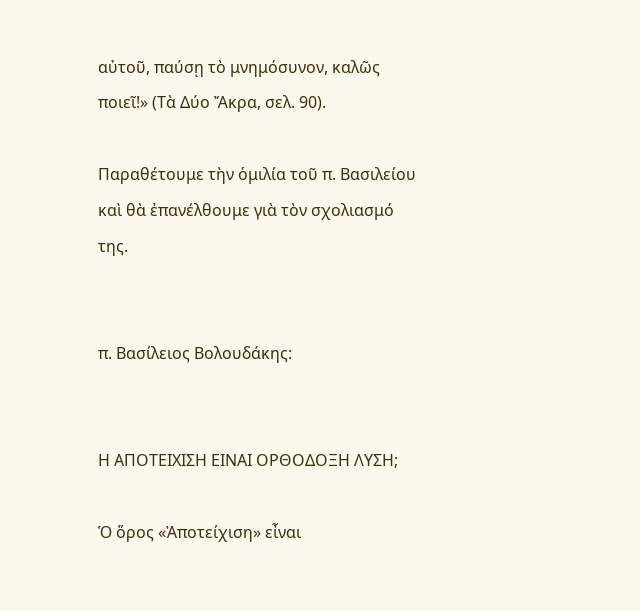αὐτοῦ, παύσῃ τὸ μνημόσυνον, καλῶς ποιεῖ!» (Τὰ Δύο Ἄκρα, σελ. 90).

Παραθέτουμε τὴν ὁμιλία τοῦ π. Βασιλείου καὶ θὰ ἐπανέλθουμε γιὰ τὸν σχολιασμό της.


π. Βασίλειος Βολουδάκης:


Η ΑΠΟΤΕΙΧΙΣΗ ΕΙΝΑΙ ΟΡΘΟΔΟΞΗ ΛΥΣΗ;

Ὁ ὅρος «Ἀποτείχιση» εἶναι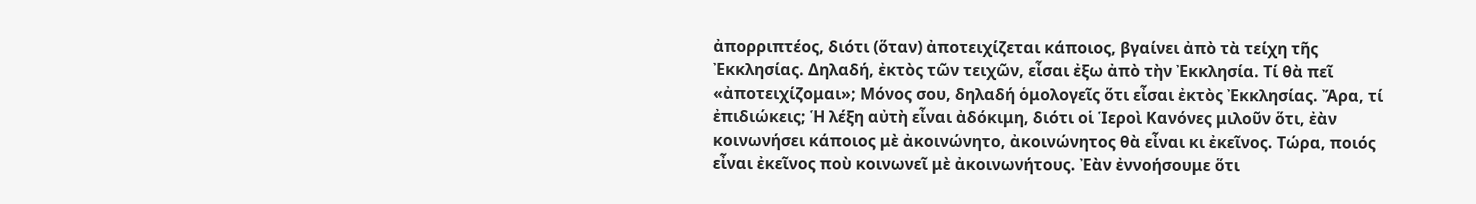ἀπορριπτέος, διότι (ὅταν) ἀποτειχίζεται κάποιος, βγαίνει ἀπὸ τὰ τείχη τῆς Ἐκκλησίας. Δηλαδή, ἐκτὸς τῶν τειχῶν, εἶσαι ἐξω ἀπὸ τὴν Ἐκκλησία. Τί θὰ πεῖ «ἀποτειχίζομαι»; Μόνος σου, δηλαδή ὁμολογεῖς ὅτι εἶσαι ἐκτὸς Ἐκκλησίας. Ἄρα, τί ἐπιδιώκεις; Ἡ λέξη αὐτὴ εἶναι ἀδόκιμη, διότι οἱ Ἱεροὶ Κανόνες μιλοῦν ὅτι, ἐὰν κοινωνήσει κάποιος μὲ ἀκοινώνητο, ἀκοινώνητος θὰ εἶναι κι ἐκεῖνος. Τώρα, ποιός εἶναι ἐκεῖνος ποὺ κοινωνεῖ μὲ ἀκοινωνήτους. Ἐὰν ἐννοήσουμε ὅτι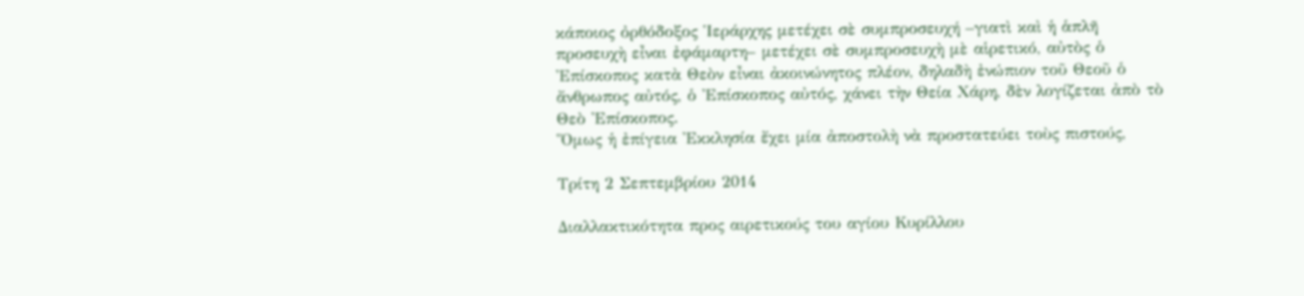κάποιος ὀρθόδοξος Ἱεράρχης μετέχει σὲ συμπροσευχή –γιατὶ καὶ ἡ ἁπλῆ προσευχὴ εἶναι ἐφάμαρτη– μετέχει σὲ συμπροσευχὴ μὲ αἱρετικό, αὐτὸς ὁ Ἐπίσκοπος κατὰ Θεὸν εἶναι ἀκοινώνητος πλέον, δηλαδὴ ἐνώπιον τοῦ Θεοῦ ὁ ἄνθρωπος αὐτός, ὁ Ἐπίσκοπος αὐτός, χάνει τὴν Θεία Χάρη, δὲν λογίζεται ἀπὸ τὸ Θεὸ Ἐπίσκοπος.
Ὅμως ἡ ἐπίγεια Ἐκκλησία ἔχει μία ἀποστολὴ νὰ προστατεύει τοὺς πιστούς,

Τρίτη 2 Σεπτεμβρίου 2014

Διαλλακτικότητα προς αιρετικούς του αγίου Κυρίλλου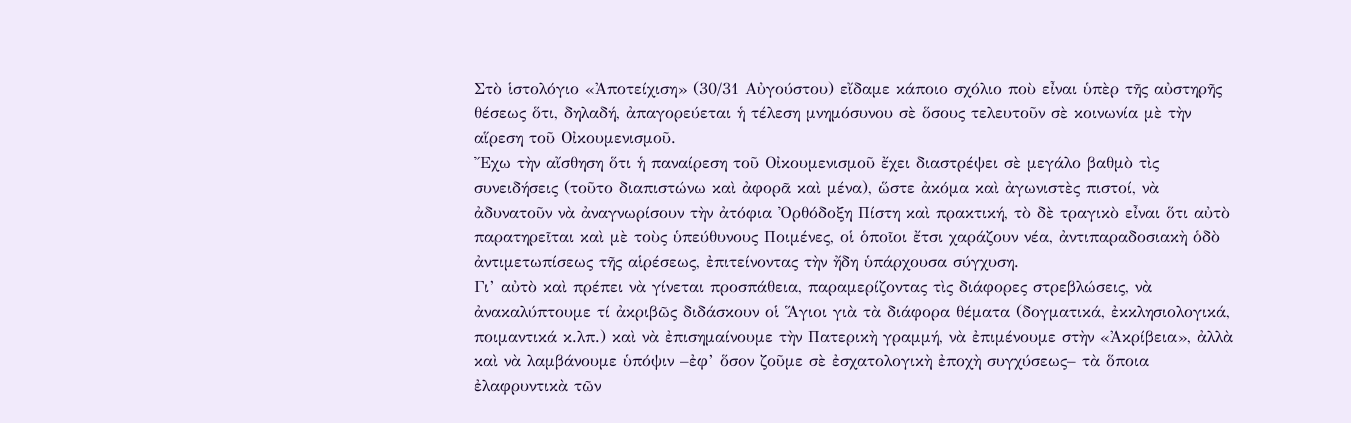Στὸ ἱστολόγιο «Ἀποτείχιση» (30/31 Αὐγούστου) εἴδαμε κάποιο σχόλιο ποὺ εἶναι ὑπὲρ τῆς αὐστηρῆς θέσεως ὅτι, δηλαδή, ἀπαγορεύεται ἡ τέλεση μνημόσυνου σὲ ὅσους τελευτοῦν σὲ κοινωνία μὲ τὴν αἵρεση τοῦ Οἰκουμενισμοῦ.
Ἔχω τὴν αἴσθηση ὅτι ἡ παναίρεση τοῦ Οἰκουμενισμοῦ ἔχει διαστρέψει σὲ μεγάλο βαθμὸ τὶς συνειδήσεις (τοῦτο διαπιστώνω καὶ ἀφορᾶ καὶ μένα), ὥστε ἀκόμα καὶ ἀγωνιστὲς πιστοί, νὰ ἀδυνατοῦν νὰ ἀναγνωρίσουν τὴν ἀτόφια Ὀρθόδοξη Πίστη καὶ πρακτική, τὸ δὲ τραγικὸ εἶναι ὅτι αὐτὸ παρατηρεῖται καὶ μὲ τοὺς ὑπεύθυνους Ποιμένες, οἱ ὁποῖοι ἔτσι χαράζουν νέα, ἀντιπαραδοσιακὴ ὁδὸ ἀντιμετωπίσεως τῆς αἱρέσεως, ἐπιτείνοντας τὴν ἤδη ὑπάρχουσα σύγχυση.
Γι’ αὐτὸ καὶ πρέπει νὰ γίνεται προσπάθεια, παραμερίζοντας τὶς διάφορες στρεβλώσεις, νὰ ἀνακαλύπτουμε τί ἀκριβῶς διδάσκουν οἱ Ἅγιοι γιὰ τὰ διάφορα θέματα (δογματικά, ἐκκλησιολογικά, ποιμαντικά κ.λπ.) καὶ νὰ ἐπισημαίνουμε τὴν Πατερικὴ γραμμή, νὰ ἐπιμένουμε στὴν «Ἀκρίβεια», ἀλλὰ καὶ νὰ λαμβάνουμε ὑπόψιν –ἐφ’ ὅσον ζοῦμε σὲ ἐσχατολογικὴ ἐποχὴ συγχύσεως– τὰ ὅποια ἐλαφρυντικὰ τῶν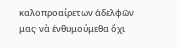καλοπροαίρετων ἀδελφῶν μας· νὰ ἐνθυμούμεθα ὄχι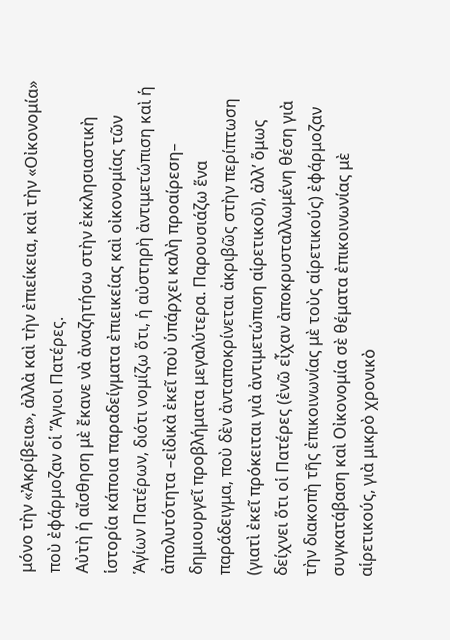μόνο τὴν «Ἀκρίβεια», ἀλλὰ καὶ τὴν ἐπιείκεια, καὶ τὴν «Οἰκονομία» ποὺ ἐφάρμοζαν οἱ Ἅγιοι Πατέρες.
Αὐτὴ ἡ αἴσθηση μὲ ἔκανε νὰ ἀναζητήσω στὴν ἐκκλησιαστικὴ ἱστορία κάποια παραδείγματα ἐπιεικείας καὶ οἰκονομίας τῶν Ἁγίων Πατέρων, διότι νομίζω ὅτι, ἡ αὐστηρὴ ἀντιμετώπιση καὶ ἡ ἀπολυτότητα –εἰδικὰ ἐκεῖ ποὺ ὑπάρχει καλὴ προαίρεση– δημιουργεῖ προβλήματα μεγαλύτερα. Παρουσιάζω ἕνα παράδειγμα, ποὺ δὲν ἀνταποκρίνεται ἀκριβῶς στὴν περίπτωση (γιατὶ ἐκεῖ πρόκειται γιὰ ἀντιμετώπιση αἱρετικοῦ), ἀλλ’ ὅμως δείχνει ὅτι οἱ Πατέρες (ἐνῶ εἶχαν ἀποκρυσταλλωμένη θέση γιὰ τὴν διακοπὴ τῆς ἐπικοινωνίας μὲ τοὺς αἱρετικούς) ἐφάρμοζαν συγκατάβαση καὶ Οἰκονομία σὲ θέματα ἐπικοινωνίας μὲ αἱρετικούς, γιὰ μικρὸ χρονικὸ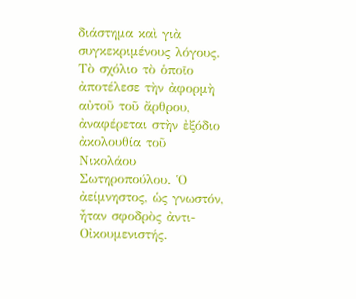διάστημα καὶ γιὰ συγκεκριμένους λόγους.
Τὸ σχόλιο τὸ ὁποῖο ἀποτέλεσε τὴν ἀφορμὴ αὐτοῦ τοῦ ἄρθρου, ἀναφέρεται στὴν ἐξόδιο ἀκολουθία τοῦ Νικολάου Σωτηροπούλου. Ὁ ἀείμνηστος, ὡς γνωστόν, ἦταν σφοδρὸς ἀντι-Οἰκουμενιστής.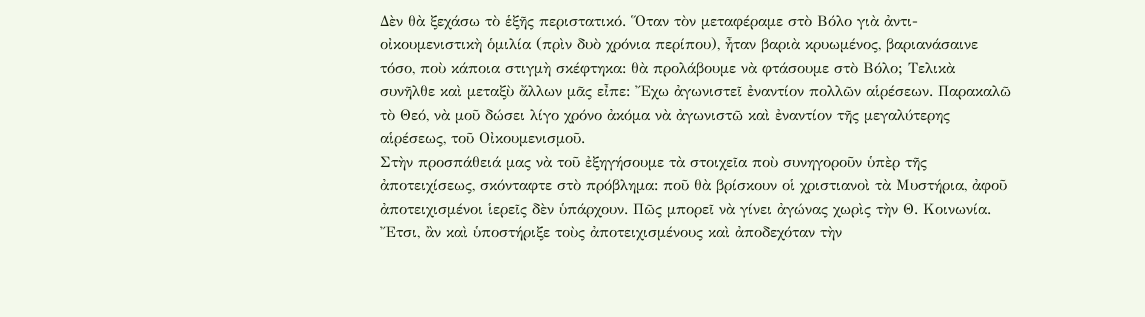Δὲν θὰ ξεχάσω τὸ ἑξῆς περιστατικό. Ὅταν τὸν μεταφέραμε στὸ Βόλο γιὰ ἀντι-οἰκουμενιστικὴ ὁμιλία (πρὶν δυὸ χρόνια περίπου), ἦταν βαριὰ κρυωμένος, βαριανάσαινε τόσο, ποὺ κάποια στιγμὴ σκέφτηκα: θὰ προλάβουμε νὰ φτάσουμε στὸ Βόλο; Τελικὰ συνῆλθε καὶ μεταξὺ ἄλλων μᾶς εἶπε: Ἔχω ἀγωνιστεῖ ἐναντίον πολλῶν αἱρέσεων. Παρακαλῶ τὸ Θεό, νὰ μοῦ δώσει λίγο χρόνο ἀκόμα νὰ ἀγωνιστῶ καὶ ἐναντίον τῆς μεγαλύτερης αἱρέσεως, τοῦ Οἰκουμενισμοῦ.
Στὴν προσπάθειά μας νὰ τοῦ ἐξηγήσουμε τὰ στοιχεῖα ποὺ συνηγοροῦν ὑπὲρ τῆς ἀποτειχίσεως, σκόνταφτε στὸ πρόβλημα: ποῦ θὰ βρίσκουν οἱ χριστιανοὶ τὰ Μυστήρια, ἀφοῦ ἀποτειχισμένοι ἱερεῖς δὲν ὑπάρχουν. Πῶς μπορεῖ νὰ γίνει ἀγώνας χωρὶς τὴν Θ. Κοινωνία. Ἔτσι, ἂν καὶ ὑποστήριξε τοὺς ἀποτειχισμένους καὶ ἀποδεχόταν τὴν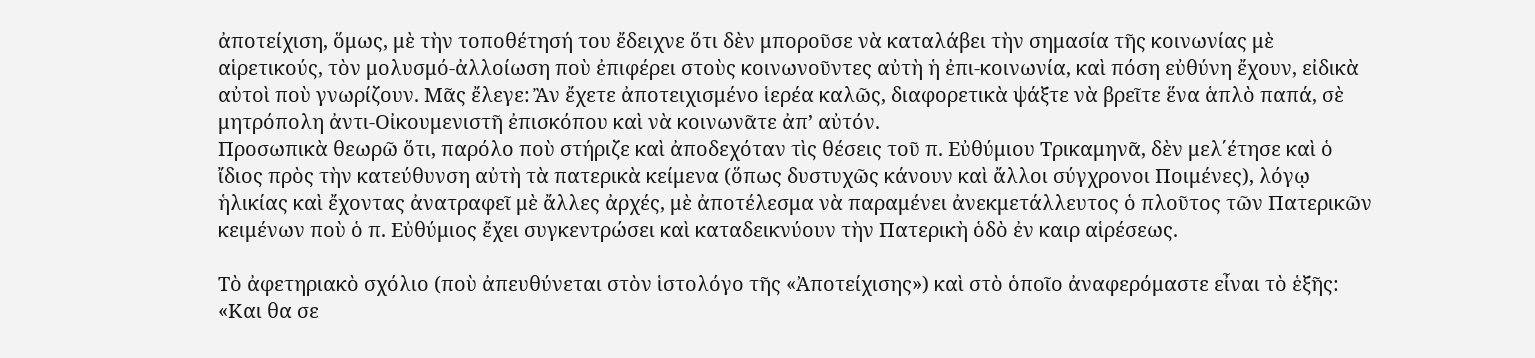ἀποτείχιση, ὅμως, μὲ τὴν τοποθέτησή του ἔδειχνε ὅτι δὲν μποροῦσε νὰ καταλάβει τὴν σημασία τῆς κοινωνίας μὲ αἱρετικούς, τὸν μολυσμό-ἀλλοίωση ποὺ ἐπιφέρει στοὺς κοινωνοῦντες αὐτὴ ἡ ἐπι-κοινωνία, καὶ πόση εὐθύνη ἔχουν, εἰδικὰ αὐτοὶ ποὺ γνωρίζουν. Μᾶς ἔλεγε: Ἂν ἔχετε ἀποτειχισμένο ἱερέα καλῶς, διαφορετικὰ ψάξτε νὰ βρεῖτε ἕνα ἁπλὸ παπά, σὲ μητρόπολη ἀντι-Οἰκουμενιστῆ ἐπισκόπου καὶ νὰ κοινωνᾶτε ἀπ’ αὐτόν.
Προσωπικὰ θεωρῶ ὅτι, παρόλο ποὺ στήριζε καὶ ἀποδεχόταν τὶς θέσεις τοῦ π. Εὐθύμιου Τρικαμηνᾶ, δὲν μελ΄έτησε καὶ ὁ ἴδιος πρὸς τὴν κατεύθυνση αὐτὴ τὰ πατερικὰ κείμενα (ὅπως δυστυχῶς κάνουν καὶ ἄλλοι σύγχρονοι Ποιμένες), λόγῳ ἡλικίας καὶ ἔχοντας ἀνατραφεῖ μὲ ἄλλες ἀρχές, μὲ ἀποτέλεσμα νὰ παραμένει ἀνεκμετάλλευτος ὁ πλοῦτος τῶν Πατερικῶν κειμένων ποὺ ὁ π. Εὐθύμιος ἔχει συγκεντρώσει καὶ καταδεικνύουν τὴν Πατερικὴ ὁδὸ ἐν καιρ αἱρέσεως.

Τὸ ἀφετηριακὸ σχόλιο (ποὺ ἀπευθύνεται στὸν ἱστολόγο τῆς «Ἀποτείχισης») καὶ στὸ ὁποῖο ἀναφερόμαστε εἶναι τὸ ἑξῆς:
«Και θα σε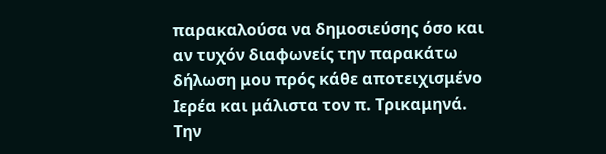παρακαλούσα να δημοσιεύσης όσο και αν τυχόν διαφωνείς την παρακάτω δήλωση μου πρός κάθε αποτειχισμένο Ιερέα και μάλιστα τον π. Τρικαμηνά.
Την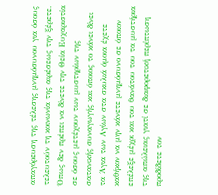απαγόρευση της τέλεσης μνημόσυνου για όσους τελευτούν τη κοινωνία της αιρέσεως την ξέρετε.
Όπως δεν πρέπει να δίνετε την Θεία Ευχαριστία σε όσους μετέχουν των μυστηρίων της σατανικής συναγωγής και όποιος το κάνει δίνει τα Άγια των Αγίων στα σκυλιά όμοια έχετε καθήκον να μην κάνετε μνημόσυνο σε όποιον επέλεξε μέχρι και του θανάτου του τα μυστήρια της απώλειας γιατί σε διαφορετική περίπτωση προδίδετε τον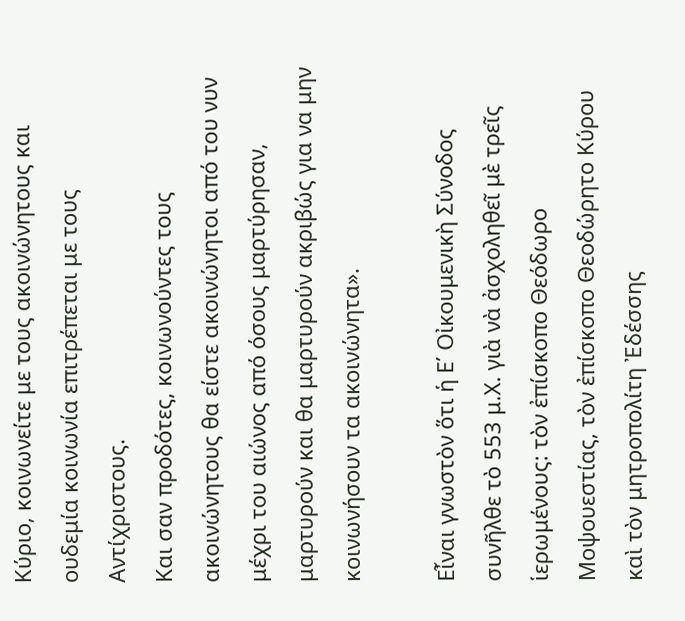Κύριο, κοινωνείτε με τους ακοινώνητους και ουδεμία κοινωνία επιτρέπεται με τους Αντίχριστους.
Και σαν προδότες, κοινωνούντες τους ακοινώνητους θα είστε ακοινώνητοι από του νυν μέχρι του αιώνος από όσους μαρτύρησαν, μαρτυρούν και θα μαρτυρούν ακριβώς για να μην κοινωνήσουν τα ακοινώνητα».

Εἶναι γνωστὸν ὅτι ἡ Ε΄ Οἰκουμενικὴ Σύνοδος συνῆλθε τὸ 553 μ.Χ. γιὰ νὰ ἀσχοληθεῖ μὲ τρεῖς ἱερωμένους: τὸν ἐπίσκοπο Θεόδωρο Μοψουεστίας, τὸν ἐπίσκοπο Θεοδώρητο Κύρου καὶ τὸν μητροπολίτη Ἐδέσσης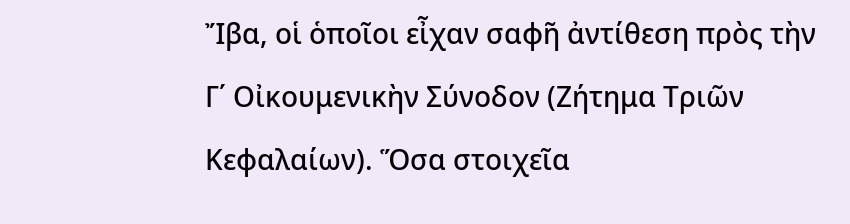Ἴβα, οἱ ὁποῖοι εἶχαν σαφῆ ἀντίθεση πρὸς τὴν Γ΄ Οἰκουμενικὴν Σύνοδον (Ζήτημα Τριῶν Κεφαλαίων). Ὅσα στοιχεῖα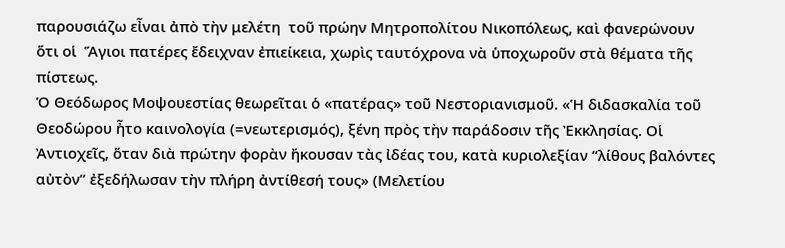παρουσιάζω εἶναι ἀπὸ τὴν μελέτη  τοῦ πρώην Μητροπολίτου Νικοπόλεως, καὶ φανερώνουν ὅτι οἱ  Ἅγιοι πατέρες ἔδειχναν ἐπιείκεια, χωρὶς ταυτόχρονα νὰ ὑποχωροῦν στὰ θέματα τῆς πίστεως.
Ὁ Θεόδωρος Μοψουεστίας θεωρεῖται ὁ «πατέρας» τοῦ Νεστοριανισμοῦ. «Ἡ διδασκαλία τοῦ Θεοδώρου ἦτο καινολογία (=νεωτερισμός), ξένη πρὸς τὴν παράδοσιν τῆς Ἐκκλησίας. Οἱ Ἀντιοχεῖς, ὅταν διὰ πρώτην φορὰν ἤκουσαν τὰς ἰδέας του, κατὰ κυριολεξίαν “λίθους βαλόντες αὐτὸν” ἐξεδήλωσαν τὴν πλήρη ἀντίθεσή τους» (Μελετίου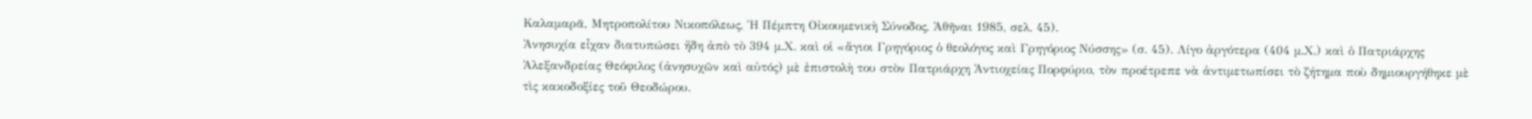Καλαμαρᾶ, Μητροπολίτου Νικοπόλεως, Ἡ Πέμπτη Οἰκουμενικὴ Σύνοδος, Ἀθῆναι 1985, σελ. 45).
Ἀνησυχία εἶχαν διατυπώσει ἤδη ἀπὸ τὸ 394 μ.Χ. καὶ οἱ «ἅγιοι Γρηγόριος ὁ θεολόγος καὶ Γρηγόριος Νύσσης» (σ. 45). Λίγο ἀργότερα (404 μ.Χ.) καὶ ὁ Πατριάρχης Ἀλεξανδρείας Θεόφιλος (ἀνησυχῶν καὶ αὐτός) μὲ ἐπιστολὴ του στὸν Πατριάρχη Ἀντιοχείας Πορφύριο, τὸν προέτρεπε νὰ ἀντιμετωπίσει τὸ ζήτημα ποὺ δημιουργήθηκε μὲ τὶς κακοδοξίες τοῦ Θεοδώρου.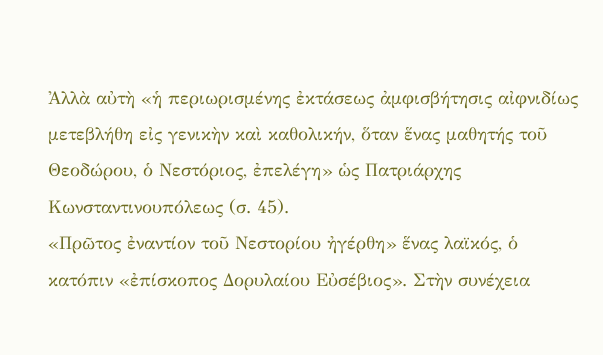Ἀλλὰ αὐτὴ «ἡ περιωρισμένης ἐκτάσεως ἀμφισβήτησις αἰφνιδίως μετεβλήθη εἰς γενικὴν καὶ καθολικήν, ὅταν ἕνας μαθητής τοῦ Θεοδώρου, ὁ Νεστόριος, ἐπελέγη» ὡς Πατριάρχης Κωνσταντινουπόλεως (σ. 45).
«Πρῶτος ἐναντίον τοῦ Νεστορίου ἠγέρθη» ἕνας λαϊκός, ὁ κατόπιν «ἐπίσκοπος Δορυλαίου Εὐσέβιος». Στὴν συνέχεια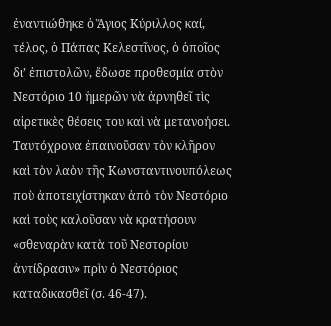ἐναντιώθηκε ὁ Ἅγιος Κύριλλος καί, τέλος, ὁ Πάπας Κελεστῖνος, ὁ ὁποῖος δι’ ἐπιστολῶν, ἔδωσε προθεσμία στὸν Νεστόριο 10 ἡμερῶν νὰ ἀρνηθεῖ τὶς αἱρετικὲς θέσεις του καὶ νὰ μετανοήσει. Ταυτόχρονα ἐπαινοῦσαν τὸν κλῆρον καὶ τὸν λαὸν τῆς Κωνσταντινουπόλεως ποὺ ἀποτειχίστηκαν ἀπὸ τὸν Νεστόριο καὶ τοὺς καλοῦσαν νὰ κρατήσουν «σθεναρὰν κατὰ τοῦ Νεστορίου ἀντίδρασιν» πρὶν ὁ Νεστόριος καταδικασθεῖ (σ. 46-47).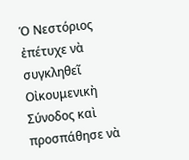Ὁ Νεστόριος ἐπέτυχε νὰ συγκληθεῖ Οἰκουμενικὴ Σύνοδος καὶ προσπάθησε νὰ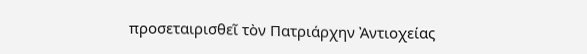προσεταιρισθεῖ τὸν Πατριάρχην Ἀντιοχείας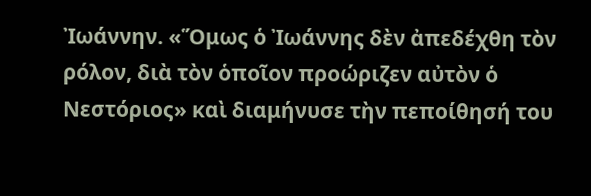Ἰωάννην. «Ὅμως ὁ Ἰωάννης δὲν ἀπεδέχθη τὸν ρόλον, διὰ τὸν ὁποῖον προώριζεν αὐτὸν ὁ Νεστόριος» καὶ διαμήνυσε τὴν πεποίθησή του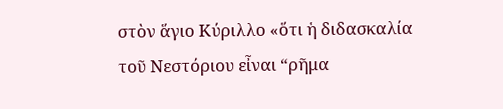στὸν ἅγιο Κύριλλο «ὅτι ἡ διδασκαλία τοῦ Νεστόριου εἶναι “ρῆμα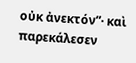οὐκ ἀνεκτόν”· καὶ παρεκάλεσεν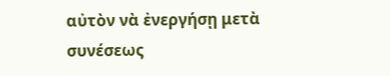αὐτὸν νὰ ἐνεργήσῃ μετὰ συνέσεως